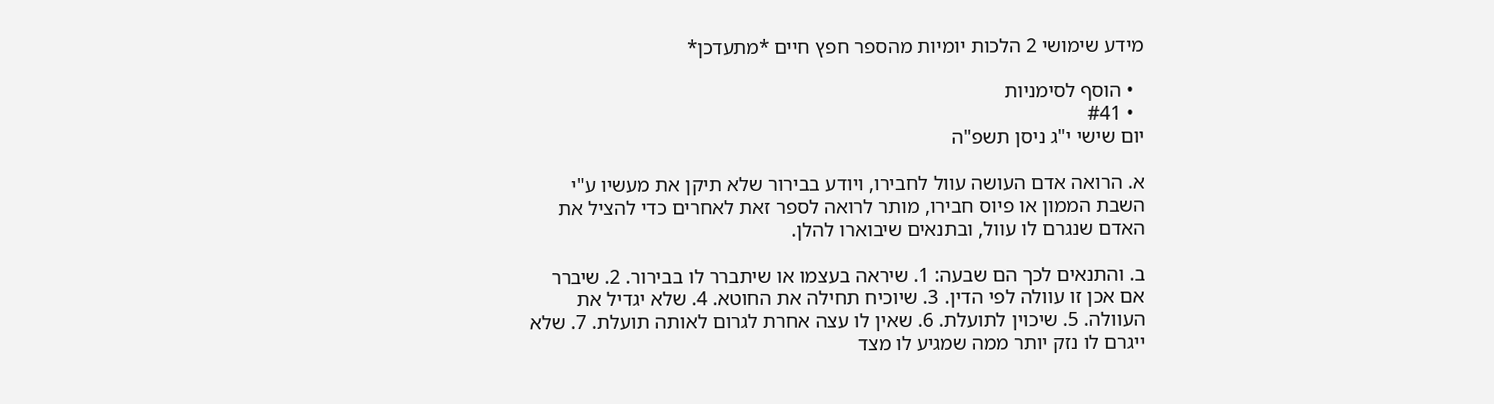מידע שימושי 2 הלכות יומיות מהספר חפץ חיים *מתעדכן*

  • הוסף לסימניות
  • #41
יום שישי י"ג ניסן תשפ"ה

א. הרואה אדם העושה עוול לחבירו, ויודע בבירור שלא תיקן את מעשיו ע"י השבת הממון או פיוס חבירו, מותר לרואה לספר זאת לאחרים כדי להציל את האדם שנגרם לו עוול, ובתנאים שיבוארו להלן.

ב. והתנאים לכך הם שבעה: 1. שיראה בעצמו או שיתברר לו בבירור. 2. שיברר אם אכן זו עוולה לפי הדין. 3. שיוכיח תחילה את החוטא. 4. שלא יגדיל את העוולה. 5. שיכוין לתועלת. 6. שאין לו עצה אחרת לגרום לאותה תועלת. 7. שלא ייגרם לו נזק יותר ממה שמגיע לו מצד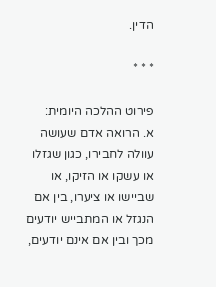הדין.

* * *

פירוט ההלכה היומית:
א. הרואה אדם שעושה עוולה לחבירו, כגון שגזלו או עשקו או הזיקו, או שביישו או ציערו, בין אם הנגזל או המתבייש יודעים מכך ובין אם אינם יודעים,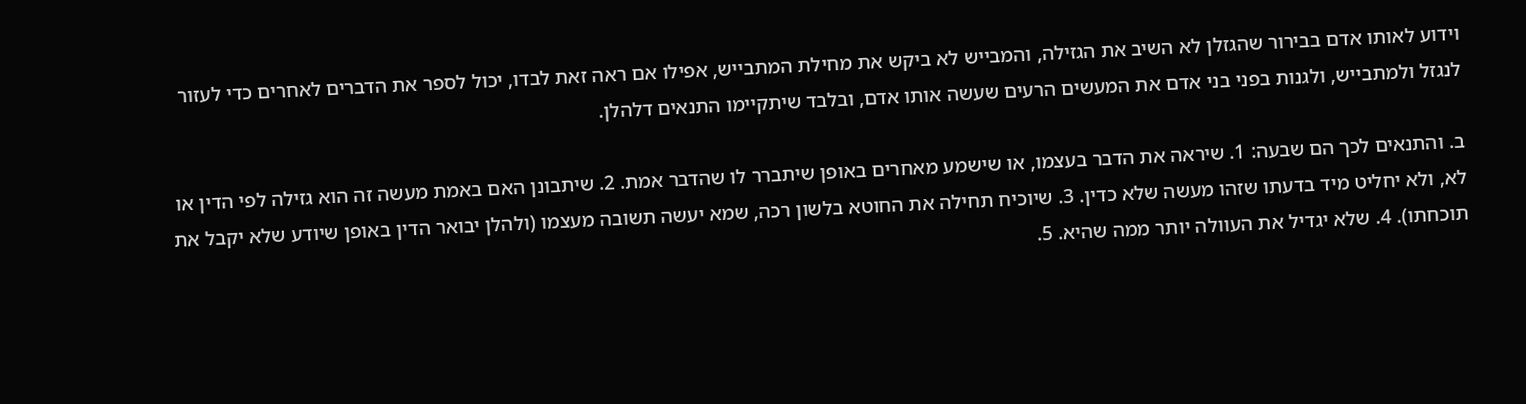וידוע לאותו אדם בבירור שהגזלן לא השיב את הגזילה, והמבייש לא ביקש את מחילת המתבייש, אפילו אם ראה זאת לבדו, יכול לספר את הדברים לאחרים כדי לעזור לנגזל ולמתבייש, ולגנות בפני בני אדם את המעשים הרעים שעשה אותו אדם, ובלבד שיתקיימו התנאים דלהלן.

ב. והתנאים לכך הם שבעה: 1. שיראה את הדבר בעצמו, או שישמע מאחרים באופן שיתברר לו שהדבר אמת. 2. שיתבונן האם באמת מעשה זה הוא גזילה לפי הדין או לא, ולא יחליט מיד בדעתו שזהו מעשה שלא כדין. 3. שיוכיח תחילה את החוטא בלשון רכה, שמא יעשה תשובה מעצמו (ולהלן יבואר הדין באופן שיודע שלא יקבל את תוכחתו). 4. שלא יגדיל את העוולה יותר ממה שהיא. 5.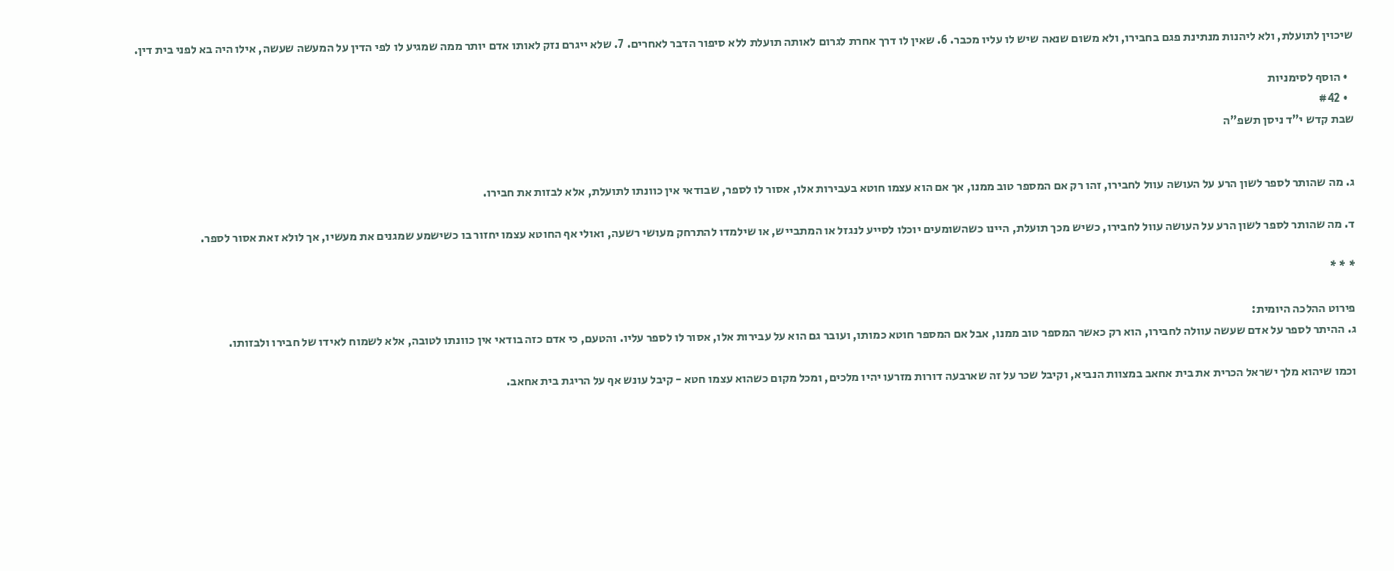שיכוין לתועלת, ולא ליהנות מנתינת פגם בחבירו, ולא משום שנאה שיש לו עליו מכבר. 6. שאין לו דרך אחרת לגרום לאותה תועלת ללא סיפור הדבר לאחרים. 7. שלא ייגרם נזק לאותו אדם יותר ממה שמגיע לו לפי הדין על המעשה שעשה, אילו היה בא לפני בית דין.

  • הוסף לסימניות
  • #42
שבת קדש י"ד ניסן תשפ"ה


ג. מה שהותר לספר לשון הרע על העושה עוול לחבירו, זהו רק אם המספר טוב ממנו, אך אם הוא עצמו חוטא בעבירות אלו, אסור לו לספר, שבודאי אין כוונתו לתועלת, אלא לבזות את חבירו.

ד. מה שהותר לספר לשון הרע על העושה עוול לחבירו, כשיש מכך תועלת, היינו כשהשומעים יוכלו לסייע לנגזל או המתבייש, או שילמדו להתרחק מעושי רשעה, ואולי אף החוטא עצמו יחזור בו כשישמע שמגנים את מעשיו, אך לולא זאת אסור לספר.

* * *

פירוט ההלכה היומית:
ג. ההיתר לספר על אדם שעשה עוולה לחבירו, הוא רק כאשר המספר טוב ממנו, אבל אם המספר חוטא כמותו, ועובר גם הוא על עבירות אלו, אסור לו לספר עליו. והטעם, כי אדם כזה בודאי אין כוונתו לטובה, אלא לשמוח לאידו של חבירו ולבזותו.

וכמו שיהוא מלך ישראל הכרית את בית אחאב במצוות הנביא, וקיבל שכר על זה שארבעה דורות מזרעו יהיו מלכים, ומכל מקום כשהוא עצמו חטא - קיבל עונש אף על הריגת בית אחאב.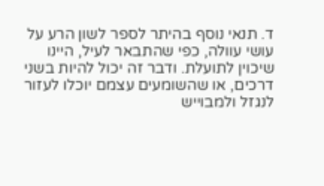ד. תנאי נוסף בהיתר לספר לשון הרע על עושי עוולה, כפי שהתבאר לעיל, היינו שיכוין לתועלת. ודבר זה יכול להיות בשני דרכים, או שהשומעים עצמם יוכלו לעזור לנגזל ולמבוייש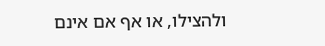ולהצילו, או אף אם אינם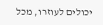יכולים לעוזרו, מכל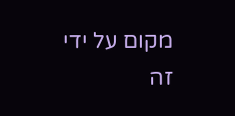מקום על ידי זה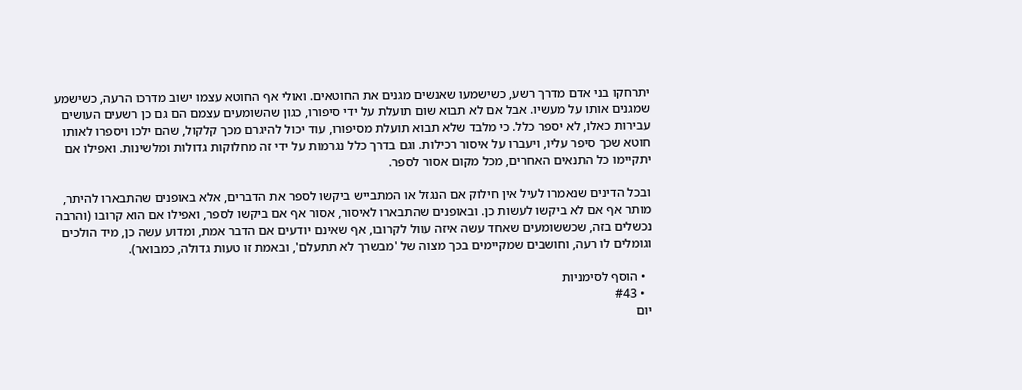יתרחקו בני אדם מדרך רשע, כשישמעו שאנשים מגנים את החוטאים. ואולי אף החוטא עצמו ישוב מדרכו הרעה, כשישמע שמגנים אותו על מעשיו. אבל אם לא תבוא שום תועלת על ידי סיפורו, כגון שהשומעים עצמם הם גם כן רשעים העושים עבירות כאלו, לא יספר כלל. כי מלבד שלא תבוא תועלת מסיפורו, עוד יכול להיגרם מכך קלקול, שהם ילכו ויספרו לאותו חוטא שכך סיפר עליו, ויעברו על איסור רכילות. וגם בדרך כלל נגרמות על ידי זה מחלוקות גדולות ומלשינות. ואפילו אם יתקיימו כל התנאים האחרים, מכל מקום אסור לספר.

ובכל הדינים שנאמרו לעיל אין חילוק אם הנגזל או המתבייש ביקשו לספר את הדברים, אלא באופנים שהתבארו להיתר, מותר אף אם לא ביקשו לעשות כן. ובאופנים שהתבארו לאיסור, אסור אף אם ביקשו לספר, ואפילו אם הוא קרובו (והרבה נכשלים בזה, שכששומעים שאחד עשה איזה עוול לקרובו, אף שאינם יודעים אם הדבר אמת, ומדוע עשה כן, מיד הולכים וגומלים לו רעה, וחושבים שמקיימים בכך מצוה של 'מבשרך לא תתעלם', ובאמת זו טעות גדולה, כמבואר).

  • הוסף לסימניות
  • #43
יום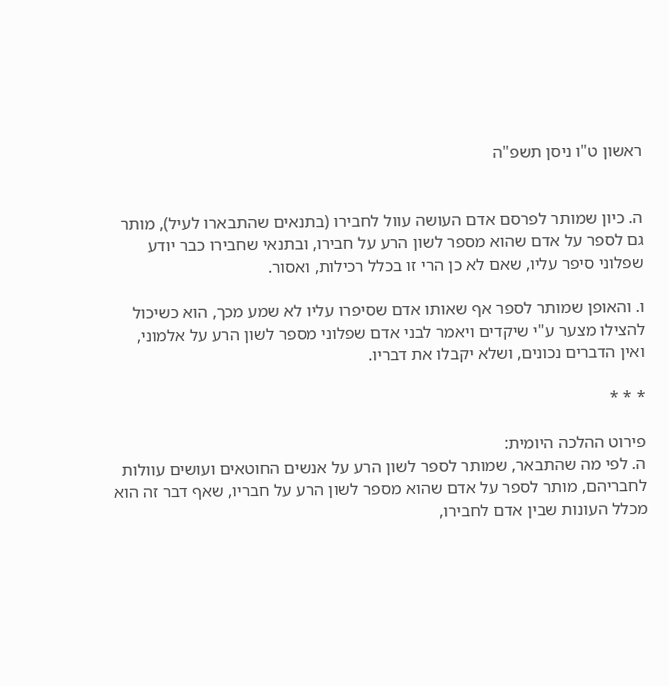ראשון ט"ו ניסן תשפ"ה


ה. כיון שמותר לפרסם אדם העושה עוול לחבירו (בתנאים שהתבארו לעיל), מותר גם לספר על אדם שהוא מספר לשון הרע על חבירו, ובתנאי שחבירו כבר יודע שפלוני סיפר עליו, שאם לא כן הרי זו בכלל רכילות, ואסור.

ו. והאופן שמותר לספר אף שאותו אדם שסיפרו עליו לא שמע מכך, הוא כשיכול להצילו מצער ע"י שיקדים ויאמר לבני אדם שפלוני מספר לשון הרע על אלמוני, ואין הדברים נכונים, ושלא יקבלו את דבריו.

* * *

פירוט ההלכה היומית:
ה. לפי מה שהתבאר, שמותר לספר לשון הרע על אנשים החוטאים ועושים עוולות לחבריהם, מותר לספר על אדם שהוא מספר לשון הרע על חבריו, שאף דבר זה הוא מכלל העונות שבין אדם לחבירו,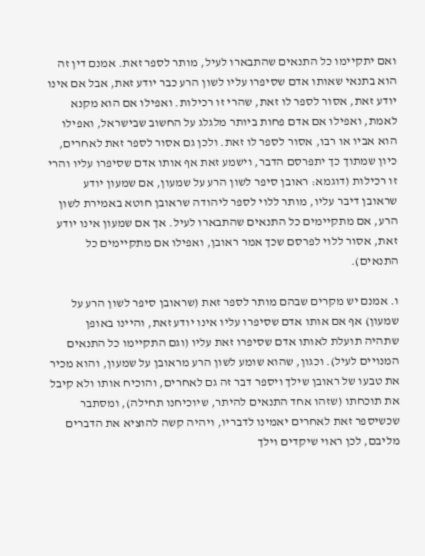ואם יתקיימו כל התנאים שהתבארו לעיל, מותר לספר זאת. אמנם דין זה הוא בתנאי שאותו אדם שסיפרו עליו לשון הרע כבר יודע זאת, אבל אם אינו יודע זאת, אסור לספר לו זאת, שהרי זו רכילות. ואפילו אם הוא מקנא לאמת, ואפילו אם אדם פחות ביותר מלגלג על החשוב שבישראל, ואפילו הוא אביו או רבו, אסור לספר לו זאת. ולכן גם אסור לספר זאת לאחרים, כיון שמתוך כך יתפרסם הדבר, וישמע זאת אף אותו אדם שסיפרו עליו והרי זו רכילות (דוגמא: ראובן סיפר לשון הרע על שמעון, אם שמעון יודע שראובן דיבר עליו, מותר ללוי לספר ליהודה שראובן חוטא באמירת לשון הרע, אם מתקיימים כל התנאים שהתבארו לעיל. אך אם שמעון אינו יודע זאת, אסור ללוי לפרסם שכך אמר ראובן, ואפילו אם מתקיימים כל התנאים).

ו. אמנם יש מקרים שבהם מותר לספר זאת (שראובן סיפר לשון הרע על שמעון) אף אם אותו אדם שסיפרו עליו אינו יודע זאת, והיינו באופן שתהיה תועלת לאותו אדם שסיפרו זאת עליו (וגם התקיימו כל התנאים המנויים לעיל). וכגון, שהוא שומע לשון הרע מראובן על שמעון, והוא מכיר את טבעו של ראובן שילך ויספר דבר זה גם לאחרים, והוכיח אותו ולא קיבל את תוכחתו (שזהו אחד התנאים להיתר, שיוכיחנו תחילה), ומסתבר שכשיספר זאת לאחרים יאמינו לדבריו, ויהיה קשה להוציא את הדברים מליבם, לכן ראוי שיקדים וילך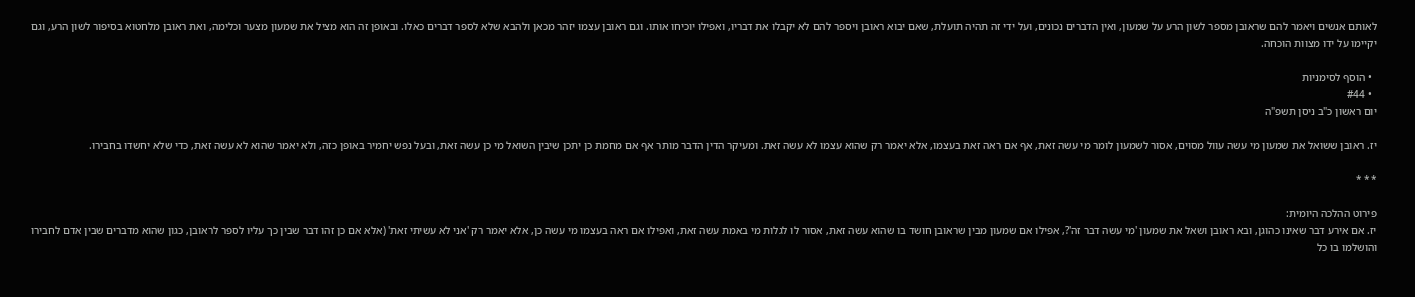לאותם אנשים ויאמר להם שראובן מספר לשון הרע על שמעון, ואין הדברים נכונים, ועל ידי זה תהיה תועלת, שאם יבוא ראובן ויספר להם לא יקבלו את דבריו, ואפילו יוכיחו אותו. וגם ראובן עצמו יזהר מכאן ולהבא שלא לספר דברים כאלו. ובאופן זה הוא מציל את שמעון מצער וכלימה, ואת ראובן מלחטוא בסיפור לשון הרע, וגם יקיימו על ידו מצוות הוכחה.

  • הוסף לסימניות
  • #44
יום ראשון כ"ב ניסן תשפ"ה

יז. ראובן ששואל את שמעון מי עשה עוול מסוים, אסור לשמעון לומר מי עשה זאת, אף אם ראה זאת בעצמו, אלא יאמר רק שהוא עצמו לא עשה זאת. ומעיקר הדין הדבר מותר אף אם מחמת כן יתכן שיבין השואל מי כן עשה זאת, ובעל נפש יחמיר באופן כזה, ולא יאמר שהוא לא עשה זאת, כדי שלא יחשדו בחבירו.

* * *

פירוט ההלכה היומית:
יז. אם אירע דבר שאינו כהוגן, ובא ראובן ושאל את שמעון 'מי עשה דבר זה'?, אפילו אם שמעון מבין שראובן חושד בו שהוא עשה זאת, אסור לו לגלות מי באמת עשה זאת, ואפילו אם ראה בעצמו מי עשה כן, אלא יאמר רק 'אני לא עשיתי זאת' (אלא אם כן זהו דבר שבין כך עליו לספר לראובן, כגון שהוא מדברים שבין אדם לחבירו והושלמו בו כל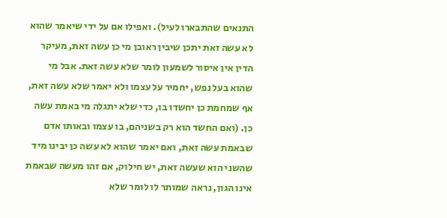התנאים שהתבארו לעיל). ואפילו אם על ידי שיאמר שהוא לא עשה זאת יתכן שיבין ראובן מי כן עשה זאת, מעיקר הדין אין איסור לשמעון לומר שלא עשה זאת. אבל מי שהוא בעל נפש, יחמיר על עצמו ולא יאמר שלא עשה זאת, אף שמחמת כן יחשדו בו, כדי שלא יתגלה מי באמת עשה כן. (ואם החשד הוא רק בשניהם, בו עצמו ובאותו אדם שבאמת עשה זאת, ואם יאמר שהוא לא עשה כן יבינו מיד שהשני הוא שעשה זאת, יש חילוק, אם זהו מעשה שבאמת אינו הגון, נראה שמותר לו לומר שלא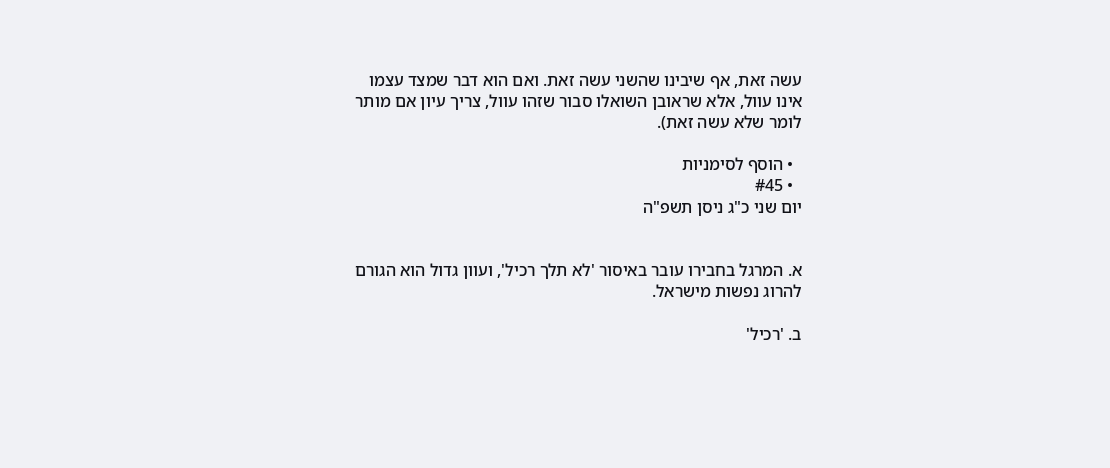עשה זאת, אף שיבינו שהשני עשה זאת. ואם הוא דבר שמצד עצמו אינו עוול, אלא שראובן השואלו סבור שזהו עוול, צריך עיון אם מותר לומר שלא עשה זאת).

  • הוסף לסימניות
  • #45
יום שני כ"ג ניסן תשפ"ה


א. המרגל בחבירו עובר באיסור 'לא תלך רכיל', ועוון גדול הוא הגורם להרוג נפשות מישראל.

ב. 'רכיל'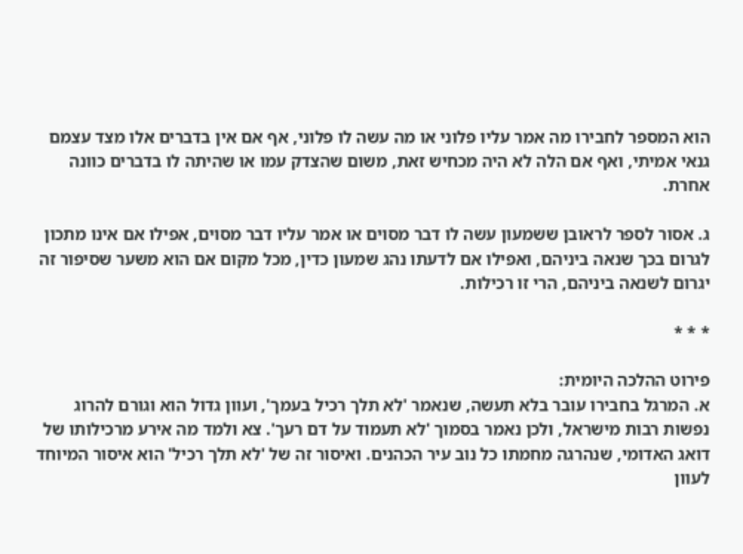הוא המספר לחבירו מה אמר עליו פלוני או מה עשה לו פלוני, אף אם אין בדברים אלו מצד עצמם גנאי אמיתי, ואף אם הלה לא היה מכחיש זאת, משום שהצדק עמו או שהיתה לו בדברים כוונה אחרת.

ג. אסור לספר לראובן ששמעון עשה לו דבר מסוים או אמר עליו דבר מסוים, אפילו אם אינו מתכון לגרום בכך שנאה ביניהם, ואפילו אם לדעתו נהג שמעון כדין, מכל מקום אם הוא משער שסיפור זה יגרום לשנאה ביניהם, הרי זו רכילות.

* * *

פירוט ההלכה היומית:
א. המרגל בחבירו עובר בלא תעשה, שנאמר 'לא תלך רכיל בעמך', ועוון גדול הוא וגורם להרוג נפשות רבות מישראל, ולכן נאמר בסמוך 'לא תעמוד על דם רעך'. צא ולמד מה אירע מרכילותו של דואג האדומי, שנהרגה מחמתו כל נוב עיר הכהנים. ואיסור זה של 'לא תלך רכיל' הוא איסור המיוחד לעוון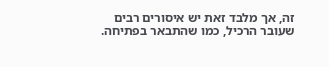זה, אך מלבד זאת יש איסורים רבים שעובר הרכיל, כמו שהתבאר בפתיחה.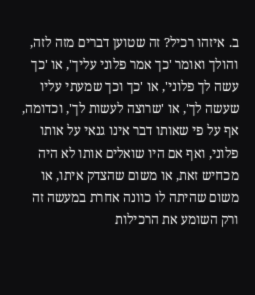ב. איזהו רכיל? זה שטוען דברים מזה לזה, והולך ואומר 'כך אמר פלוני עליך', או 'כך עשה לך פלוני', או 'כך וכך שמעתי עליו שעשה לך', או 'שרוצה לעשות לך', וכדומה, אף על פי שאותו דבר אינו גנאי על אותו פלוני, ואף אם היו שואלים אותו לא היה מכחיש זאת, או משום שהצדק איתו, או משום שהיתה לו כוונה אחרת במעשה זה ורק השומע את הרכילות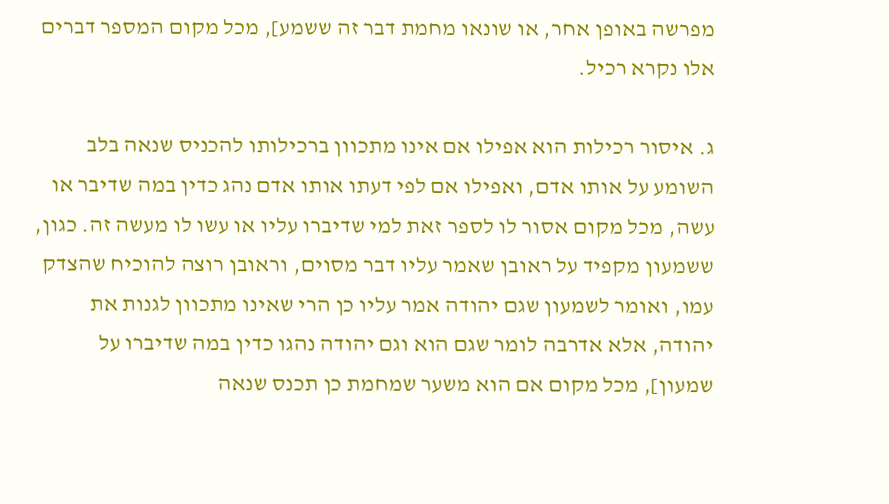מפרשה באופן אחר, או שונאו מחמת דבר זה ששמע], מכל מקום המספר דברים אלו נקרא רכיל.

ג. איסור רכילות הוא אפילו אם אינו מתכוון ברכילותו להכניס שנאה בלב השומע על אותו אדם, ואפילו אם לפי דעתו אותו אדם נהג כדין במה שדיבר או עשה, מכל מקום אסור לו לספר זאת למי שדיברו עליו או עשו לו מעשה זה. כגון, ששמעון מקפיד על ראובן שאמר עליו דבר מסוים, וראובן רוצה להוכיח שהצדק עמו, ואומר לשמעון שגם יהודה אמר עליו כן הרי שאינו מתכוון לגנות את יהודה, אלא אדרבה לומר שגם הוא וגם יהודה נהגו כדין במה שדיברו על שמעון], מכל מקום אם הוא משער שמחמת כן תכנס שנאה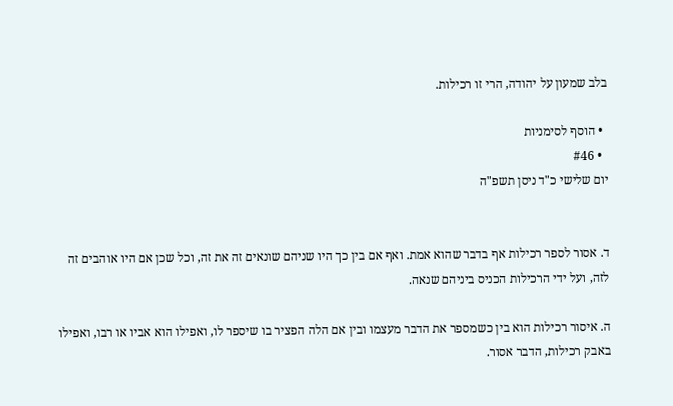בלב שמעון על יהודה, הרי זו רכילות.

  • הוסף לסימניות
  • #46
יום שלישי כ"ד ניסן תשפ"ה


ד. אסור לספר רכילות אף בדבר שהוא אמת. ואף אם בין כך היו שניהם שונאים זה את זה, וכל שכן אם היו אוהבים זה לזה, ועל ידי הרכילות הכניס ביניהם שנאה.

ה. איסור רכילות הוא בין כשמספר את הדבר מעצמו ובין אם הלה הפציר בו שיספר לו, ואפילו הוא אביו או רבו, ואפילו באבק רכילות, הדבר אסור.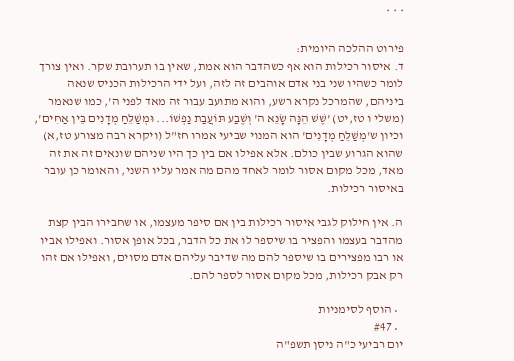* * *

פירוט ההלכה היומית:
ד. איסור רכילות הוא אף כשהדבר הוא אמת, שאין בו תערובת שקר. ואין צורך לומר כשהיו שני בני אדם אוהבים זה לזה, ועל ידי הרכילות הכניס שנאה ביניהם, שהמרכל נקרא רשע, והוא מתועב עבור זה מאד לפני ה', כמו שנאמר (משלי ו טז,יט) 'שֶׁשׁ הֵנָּה שָׂנֵא ה' וְשֶׁבַע תּוֹעֲבַת נַפְשׁוֹ... וּמְשַׁלֵּחַ מְדָנִים בֵּין אַחִים', וכיון ש'מְשַׁלֵּחַ מְדָנִים' הוא המנוי שביעי אמרו חז"ל (ויקרא רבה מצורע טז,א) שהוא הגרוע שבין כולם. אלא אפילו אם בין כך היו שניהם שונאים זה את זה מאד, מכל מקום אסור לומר לאחד מהם מה אמר עליו השני, והאומר כן עובר באיסור רכילות.

ה. אין חילוק לגבי איסור רכילות בין אם סיפר מעצמו, או שחבירו הבין קצת מהדבר בעצמו והפציר בו שיספר לו את כל הדבר, בכל אופן אסור. ואפילו אביו או רבו מפצירים בו שיספר להם מה שדיבר עליהם אדם מסוים, ואפילו אם זהו רק אבק רכילות, מכל מקום אסור לספר להם.

  • הוסף לסימניות
  • #47
יום רביעי כ"ה ניסן תשפ"ה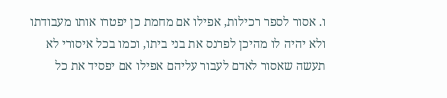ו. אסור לספר רכילות, אפילו אם מחמת כן יפטרו אותו מעבודתו ולא יהיה לו מהיכן לפרנס את בני ביתו, וכמו בכל איסורי לא תעשה שאסור לאדם לעבור עליהם אפילו אם יפסיד את כל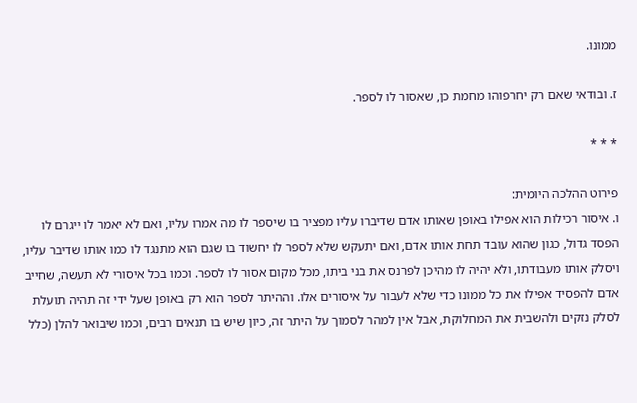ממונו.

ז. ובודאי שאם רק יחרפוהו מחמת כן, שאסור לו לספר.

* * *

פירוט ההלכה היומית:
ו. איסור רכילות הוא אפילו באופן שאותו אדם שדיברו עליו מפציר בו שיספר לו מה אמרו עליו, ואם לא יאמר לו ייגרם לו הפסד גדול, כגון שהוא עובד תחת אותו אדם, ואם יתעקש שלא לספר לו יחשוד בו שגם הוא מתנגד לו כמו אותו שדיבר עליו, ויסלק אותו מעבודתו, ולא יהיה לו מהיכן לפרנס את בני ביתו, מכל מקום אסור לו לספר. וכמו בכל איסורי לא תעשה, שחייב אדם להפסיד אפילו את כל ממונו כדי שלא לעבור על איסורים אלו. וההיתר לספר הוא רק באופן שעל ידי זה תהיה תועלת לסלק נזקים ולהשבית את המחלוקת, אבל אין למהר לסמוך על היתר זה, כיון שיש בו תנאים רבים, וכמו שיבואר להלן (כלל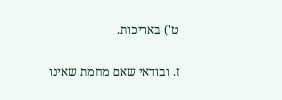ט') באריכות.

ז. ובודאי שאם מחמת שאינו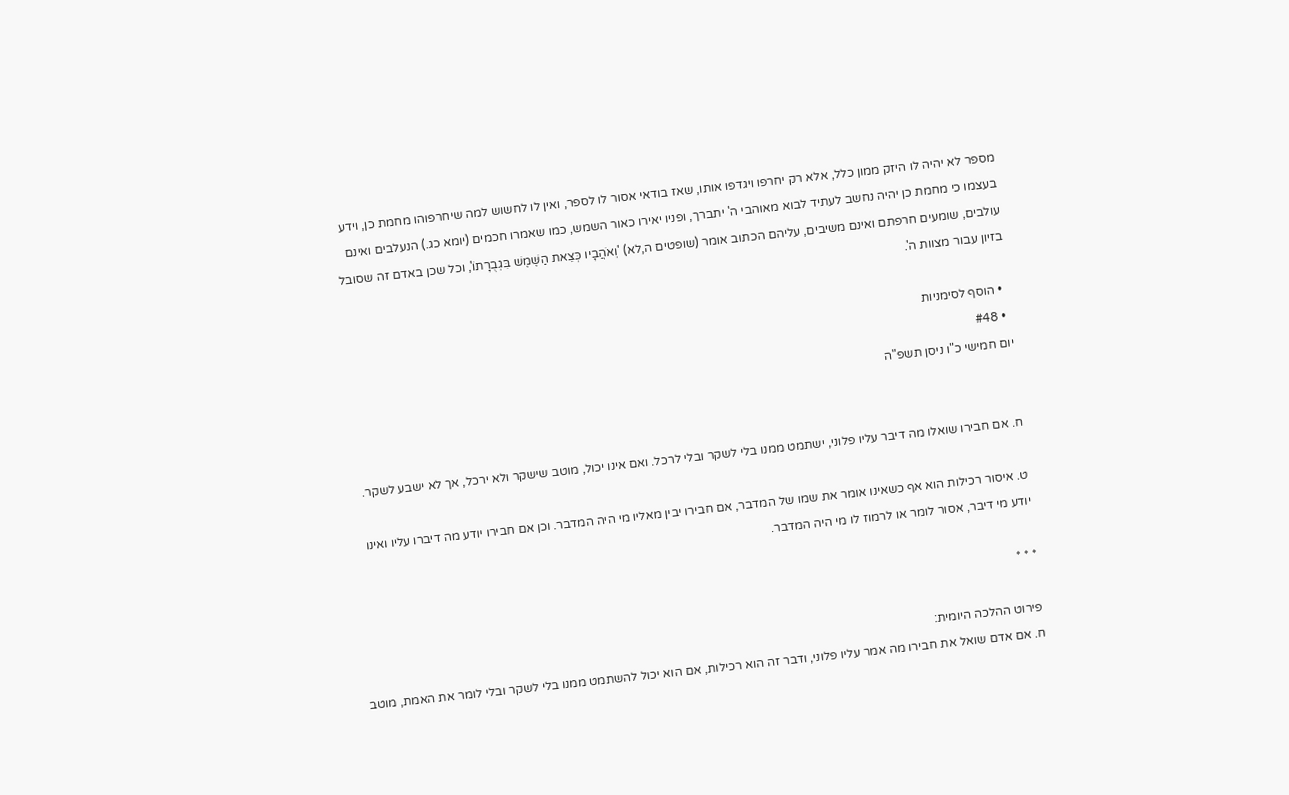מספר לא יהיה לו היזק ממון כלל, אלא רק יחרפו ויגדפו אותו, שאז בודאי אסור לו לספר, ואין לו לחשוש למה שיחרפוהו מחמת כן, וידע בעצמו כי מחמת כן יהיה נחשב לעתיד לבוא מאוהבי ה' יתברך, ופניו יאירו כאור השמש, כמו שאמרו חכמים (יומא כג.) הנעלבים ואינם עולבים, שומעים חרפתם ואינם משיבים, עליהם הכתוב אומר (שופטים ה,לא) 'וְאֹהֲבָיו כְּצֵאת הַשֶּׁמֶשׁ בִּגְבֻרָתוֹ', וכל שכן באדם זה שסובל בזיון עבור מצוות ה'.

  • הוסף לסימניות
  • #48
יום חמישי כ"ו ניסן תשפ"ה


ח. אם חבירו שואלו מה דיבר עליו פלוני, ישתמט ממנו בלי לשקר ובלי לרכל. ואם אינו יכול, מוטב שישקר ולא ירכל, אך לא ישבע לשקר.

ט. איסור רכילות הוא אף כשאינו אומר את שמו של המדבר, אם חבירו יבין מאליו מי היה המדבר. וכן אם חבירו יודע מה דיברו עליו ואינו יודע מי דיבר, אסור לומר או לרמוז לו מי היה המדבר.

* * *

פירוט ההלכה היומית:
ח. אם אדם שואל את חבירו מה אמר עליו פלוני, ודבר זה הוא רכילות, אם הוא יכול להשתמט ממנו בלי לשקר ובלי לומר את האמת, מוטב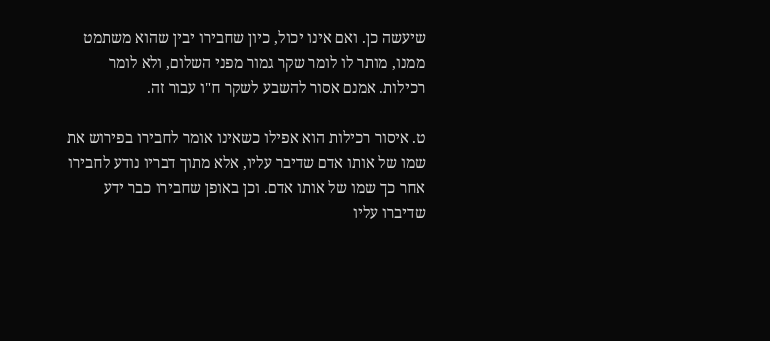שיעשה כן. ואם אינו יכול, כיון שחבירו יבין שהוא משתמט ממנו, מותר לו לומר שקר גמור מפני השלום, ולא לומר רכילות. אמנם אסור להשבע לשקר ח"ו עבור זה.

ט. איסור רכילות הוא אפילו כשאינו אומר לחבירו בפירוש את שמו של אותו אדם שדיבר עליו, אלא מתוך דבריו נודע לחבירו אחר כך שמו של אותו אדם. וכן באופן שחבירו כבר ידע שדיברו עליו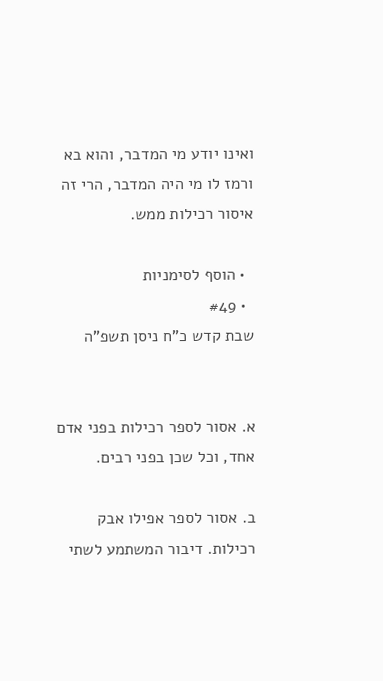ואינו יודע מי המדבר, והוא בא ורמז לו מי היה המדבר, הרי זה איסור רכילות ממש.

  • הוסף לסימניות
  • #49
שבת קדש כ"ח ניסן תשפ"ה


א. אסור לספר רכילות בפני אדם אחד, וכל שכן בפני רבים.

ב. אסור לספר אפילו אבק רכילות. דיבור המשתמע לשתי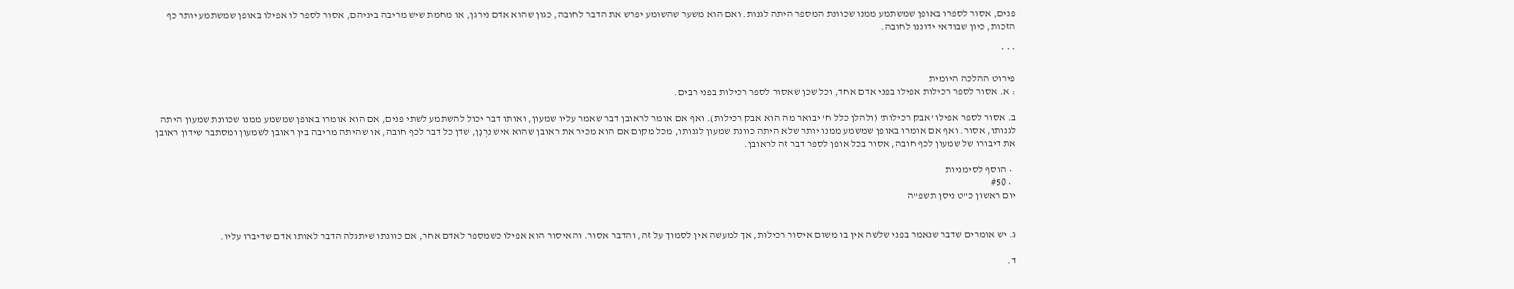פנים, אסור לספרו באופן שמשתמע ממנו שכוונת המספר היתה לגנות. ואם הוא משער שהשומע יפרש את הדבר לחובה, כגון שהוא אדם נירגן, או מחמת שיש מריבה ביניהם, אסור לספר לו אפילו באופן שמשתמע יותר כף הזכות, כיון שבודאי ידוננו לחובה.

* * *

פירוט ההלכה היומית
: א. אסור לספר רכילות אפילו בפני אדם אחד, וכל שכן שאסור לספר רכילות בפני רבים.

ב. אסור לספר אפילו 'אבק רכילות' (ולהלן כלל ח' יבואר מה הוא אבק רכילות). ואף אם אומר לראובן דבר שאמר עליו שמעון, ואותו דבר יכול להשתמע לשתי פנים, אם הוא אומרו באופן שמשמע ממנו שכוונת שמעון היתה לגנותו, אסור. ואף אם אומרו באופן שמשמע ממנו יותר שלא היתה כוונת שמעון לגנותו, מכל מקום אם הוא מכיר את ראובן שהוא איש נִרְגָן, שדן כל דבר לכף חובה, או שהיתה מריבה בין ראובן לשמעון ומסתבר שידון ראובן את דיבורו של שמעון לכף חובה, אסור בכל אופן לספר דבר זה לראובן.

  • הוסף לסימניות
  • #50
יום ראשון כ"ט ניסן תשפ"ה


ג. יש אומרים שדבר שנאמר בפני שלשה אין בו משום איסור רכילות, אך למעשה אין לסמוך על זה, והדבר אסור. והאיסור הוא אפילו כשמספר לאדם אחר, אם כוונתו שיתגלה הדבר לאותו אדם שדיברו עליו.

ד.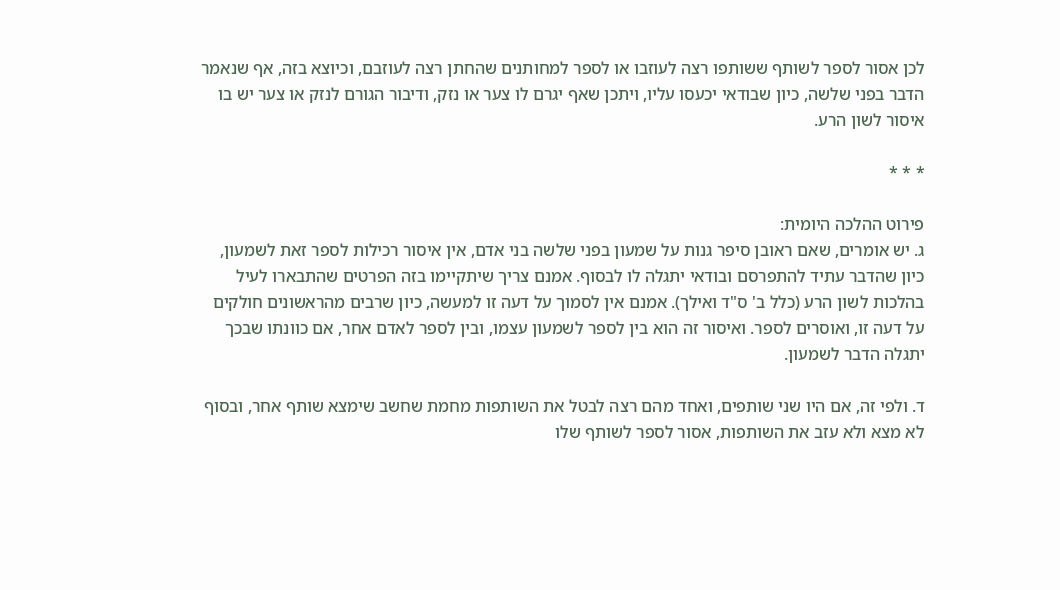לכן אסור לספר לשותף ששותפו רצה לעוזבו או לספר למחותנים שהחתן רצה לעוזבם, וכיוצא בזה, אף שנאמר הדבר בפני שלשה, כיון שבודאי יכעסו עליו, ויתכן שאף יגרם לו צער או נזק, ודיבור הגורם לנזק או צער יש בו איסור לשון הרע.

* * *

פירוט ההלכה היומית:
ג. יש אומרים, שאם ראובן סיפר גנות על שמעון בפני שלשה בני אדם, אין איסור רכילות לספר זאת לשמעון, כיון שהדבר עתיד להתפרסם ובודאי יתגלה לו לבסוף. אמנם צריך שיתקיימו בזה הפרטים שהתבארו לעיל בהלכות לשון הרע (כלל ב' ס"ד ואילך). אמנם אין לסמוך על דעה זו למעשה, כיון שרבים מהראשונים חולקים על דעה זו, ואוסרים לספר. ואיסור זה הוא בין לספר לשמעון עצמו, ובין לספר לאדם אחר, אם כוונתו שבכך יתגלה הדבר לשמעון.

ד. ולפי זה, אם היו שני שותפים, ואחד מהם רצה לבטל את השותפות מחמת שחשב שימצא שותף אחר, ובסוף לא מצא ולא עזב את השותפות, אסור לספר לשותף שלו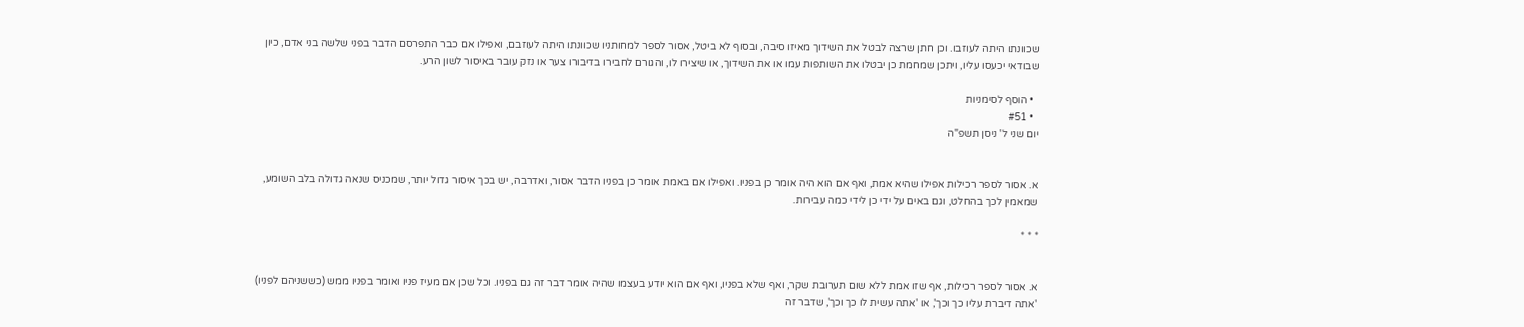שכוונתו היתה לעוזבו. וכן חתן שרצה לבטל את השידוך מאיזו סיבה, ובסוף לא ביטל, אסור לספר למחותניו שכוונתו היתה לעוזבם, ואפילו אם כבר התפרסם הדבר בפני שלשה בני אדם, כיון שבודאי יכעסו עליו, ויתכן שמחמת כן יבטלו את השותפות עמו או את השידוך, או שיצירו לו, והגורם לחבירו בדיבורו צער או נזק עובר באיסור לשון הרע.

  • הוסף לסימניות
  • #51
יום שני ל' ניסן תשפ"ה


א. אסור לספר רכילות אפילו שהיא אמת, ואף אם הוא היה אומר כן בפניו. ואפילו אם באמת אומר כן בפניו הדבר אסור, ואדרבה, יש בכך איסור גדול יותר, שמכניס שנאה גדולה בלב השומע, שמאמין לכך בהחלט, וגם באים על ידי כן לידי כמה עבירות.

* * *


א. אסור לספר רכילות, אף שזו אמת ללא שום תערובת שקר, ואף שלא בפניו, ואף אם הוא יודע בעצמו שהיה אומר דבר זה גם בפניו. וכל שכן אם מעיז פניו ואומר בפניו ממש (כששניהם לפניו) 'אתה דיברת עליו כך וכך', או 'אתה עשית לו כך וכך', שדבר זה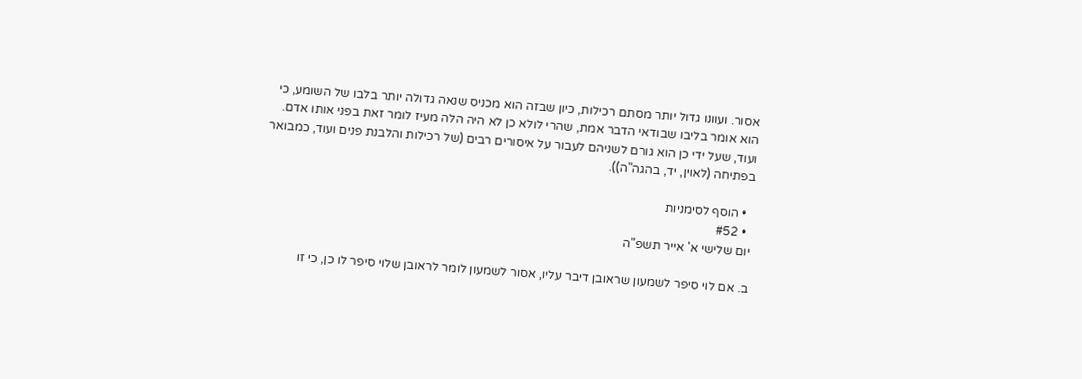אסור. ועוונו גדול יותר מסתם רכילות, כיון שבזה הוא מכניס שנאה גדולה יותר בלבו של השומע, כי הוא אומר בליבו שבודאי הדבר אמת, שהרי לולא כן לא היה הלה מעיז לומר זאת בפני אותו אדם. ועוד, שעל ידי כן הוא גורם לשניהם לעבור על איסורים רבים (של רכילות והלבנת פנים ועוד, כמבואר בפתיחה (לאוין, יד, בהגה"ה)).

  • הוסף לסימניות
  • #52
יום שלישי א' אייר תשפ"ה

ב. אם לוי סיפר לשמעון שראובן דיבר עליו, אסור לשמעון לומר לראובן שלוי סיפר לו כן, כי זו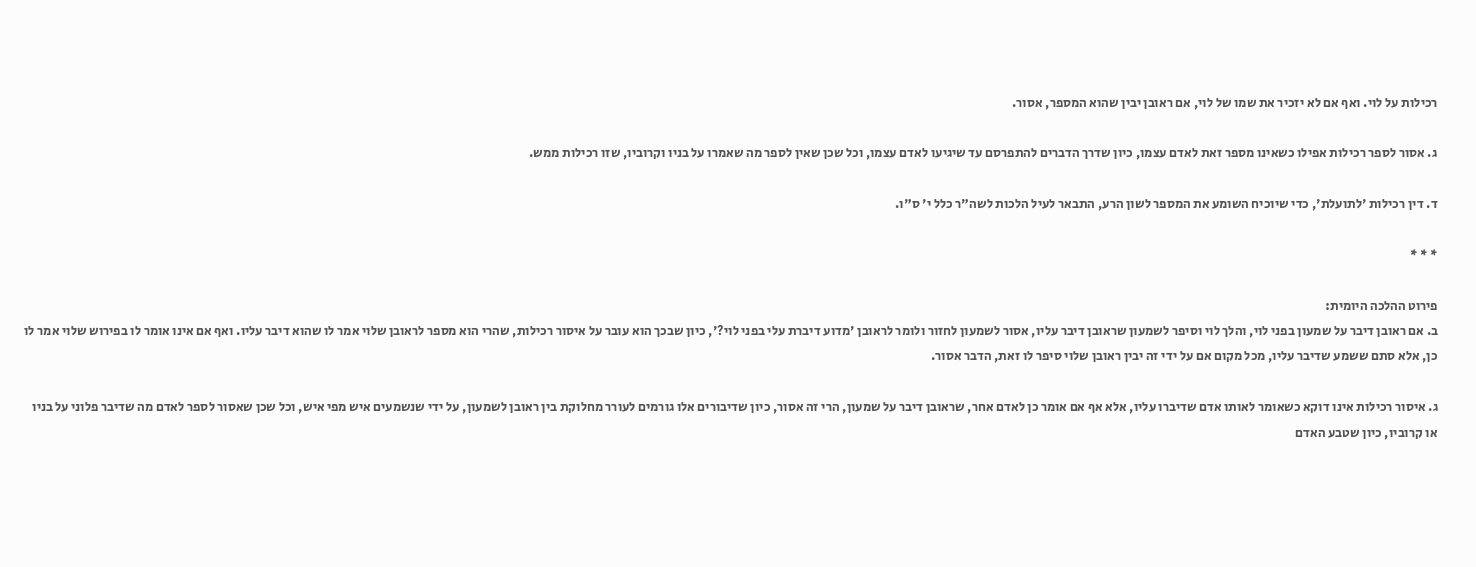רכילות על לוי. ואף אם לא יזכיר את שמו של לוי, אם ראובן יבין שהוא המספר, אסור.

ג. אסור לספר רכילות אפילו כשאינו מספר זאת לאדם עצמו, כיון שדרך הדברים להתפרסם עד שיגיעו לאדם עצמו, וכל שכן שאין לספר מה שאמרו על בניו וקרוביו, שזו רכילות ממש.

ד. דין רכילות 'לתועלת', כדי שיוכיח השומע את המספר לשון הרע, התבאר לעיל הלכות לשה"ר כלל י' ס"ו.

* * *

פירוט ההלכה היומית:
ב. אם ראובן דיבר על שמעון בפני לוי, והלך לוי וסיפר לשמעון שראובן דיבר עליו, אסור לשמעון לחזור ולומר לראובן 'מדוע דיברת עלי בפני לוי?', כיון שבכך הוא עובר על איסור רכילות, שהרי הוא מספר לראובן שלוי אמר לו שהוא דיבר עליו. ואף אם אינו אומר לו בפירוש שלוי אמר לו כן, אלא סתם ששמע שדיבר עליו, מכל מקום אם על ידי זה יבין ראובן שלוי סיפר לו זאת, הדבר אסור.

ג. איסור רכילות אינו דוקא כשאומר לאותו אדם שדיברו עליו, אלא אף אם אומר כן לאדם אחר, שראובן דיבר על שמעון, הרי זה אסור, כיון שדיבורים אלו גורמים לעורר מחלוקת בין ראובן לשמעון, על ידי שנשמעים איש מפי איש, וכל שכן שאסור לספר לאדם מה שדיבר פלוני על בניו או קרוביו, כיון שטבע האדם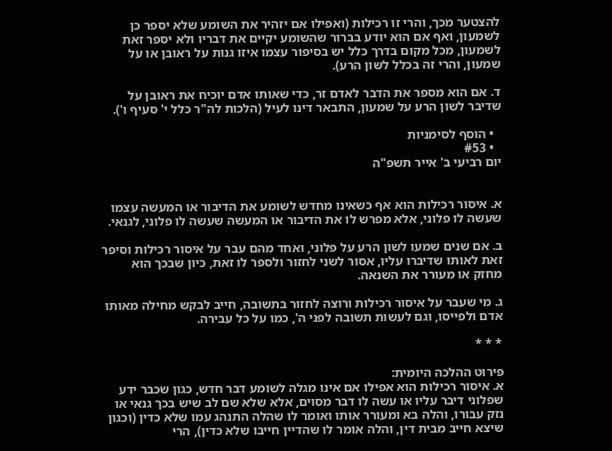להצטער מכך, והרי זו רכילות (ואפילו אם יזהיר את השומע שלא יספר כן לשמעון, ואף אם הוא יודע בברור שהשומע יקיים את דבריו ולא יספר זאת לשמעון, מכל מקום בדרך כלל יש בסיפור עצמו איזו גנות על ראובן או על שמעון, והרי זה בכלל לשון הרע).

ד. אם הוא מספר את הדבר לאדם זר, כדי שאותו אדם יוכיח את ראובן על שדיבר לשון הרע על שמעון, התבאר דינו לעיל (הלכות לה"ר כלל י' סעיף ו').

  • הוסף לסימניות
  • #53
יום רביעי ב' אייר תשפ"ה


א. איסור רכילות הוא אף כשאינו מחדש לשומע את הדיבור או המעשה עצמו שעשה לו פלוני, אלא מפרש לו את הדיבור או המעשה שעשה לו פלוני, לגנאי.

ב. אם שנים שמעו לשון הרע על פלוני, ואחד מהם עבר על איסור רכילות וסיפר זאת לאותו שדיברו עליו, אסור לשני לחזור ולספר לו זאת, כיון שבכך הוא מחזק או מעורר את השנאה.

ג. מי שעבר על איסור רכילות ורוצה לחזור בתשובה, חייב לבקש מחילה מאותו אדם ולפייסו, וגם לעשות תשובה לפני ה', כמו על כל עבירה.

* * *

פירוט ההלכה היומית:
א. איסור רכילות הוא אפילו אם אינו מגלה לשומע דבר חדש, כגון שכבר ידע שפלוני דיבר עליו או עשה לו דבר מסוים, אלא שלא שם לב שיש בכך גנאי או נזק עבורו, והלה בא ומעורר אותו ואומר לו שהלה התנהג עמו שלא כדין (וכגון שיצא חייב מבית דין, והלה אומר לו שהדיין חייבו שלא כדין), הרי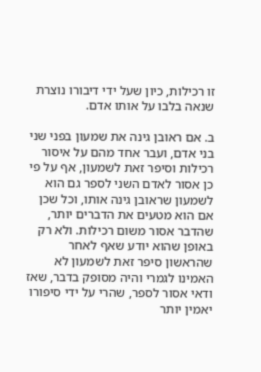זו רכילות, כיון שעל ידי דיבורו נוצרת שנאה בלבו על אותו אדם.

ב. אם ראובן גינה את שמעון בפני שני בני אדם, ועבר אחד מהם על איסור רכילות וסיפר זאת לשמעון, אף על פי כן אסור לאדם השני לספר גם הוא לשמעון שראובן גינה אותו, וכל שכן אם הוא מטעים את הדברים יותר, שהדבר אסור משום רכילות. ולא רק באופן שהוא יודע שאף לאחר שהראשון סיפר זאת לשמעון לא האמינו לגמרי והיה מסופק בדבר, שאז ודאי אסור לספר, שהרי על ידי סיפורו יאמין יותר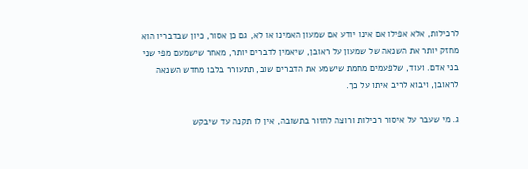לרכילות, אלא אפילו אם אינו יודע אם שמעון האמינו או לא, גם כן אסור, כיון שבדבריו הוא מחזק יותר את השנאה של שמעון על ראובן, שיאמין לדברים יותר, מאחר שישמעם מפי שני בני אדם. ועוד, שלפעמים מחמת שישמע את הדברים שוב, תתעורר בלבו מחדש השנאה לראובן, ויבוא לריב איתו על כך.

ג. מי שעבר על איסור רכילות ורוצה לחזור בתשובה, אין לו תקנה עד שיבקש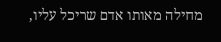מחילה מאותו אדם שריכל עליו,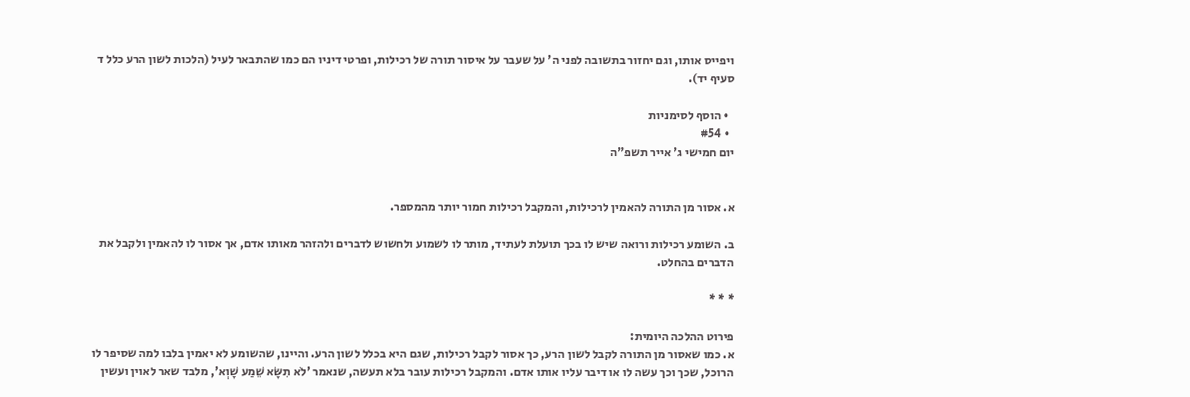ויפייס אותו, וגם יחזור בתשובה לפני ה' על שעבר על איסור תורה של רכילות, ופרטי דיניו הם כמו שהתבאר לעיל (הלכות לשון הרע כלל ד סעיף יד).

  • הוסף לסימניות
  • #54
יום חמישי ג' אייר תשפ"ה


א. אסור מן התורה להאמין לרכילות, והמקבל רכילות חמור יותר מהמספר.

ב. השומע רכילות ורואה שיש לו בכך תועלת לעתיד, מותר לו לשמוע ולחשוש לדברים ולהזהר מאותו אדם, אך אסור לו להאמין ולקבל את הדברים בהחלט.

* * *

פירוט ההלכה היומית:
א. כמו שאסור מן התורה לקבל לשון הרע, כך אסור לקבל רכילות, שגם היא בכלל לשון הרע. והיינו, שהשומע לא יאמין בלבו למה שסיפר לו הרוכל, שכך וכך עשה לו או דיבר עליו אותו אדם. והמקבל רכילות עובר בלא תעשה, שנאמר 'לֹא תִשָֹּא שֵׁמַע שָׁוְא', מלבד שאר לאוין ועשין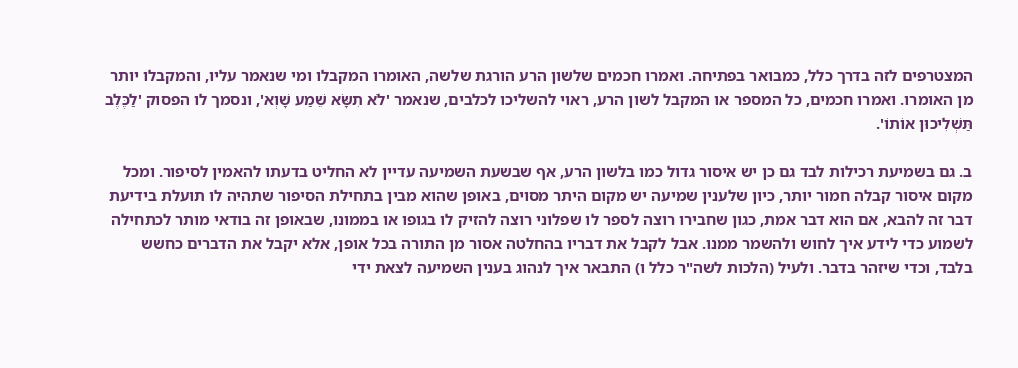המצטרפים לזה בדרך כלל, כמבואר בפתיחה. ואמרו חכמים שלשון הרע הורגת שלשה, האומרו המקבלו ומי שנאמר עליו, והמקבלו יותר מן האומרו. ואמרו חכמים, כל המספר או המקבל לשון הרע, ראוי להשליכו לכלבים, שנאמר 'לֹא תִשָֹּא שֵׁמַע שָׁוְא', ונסמך לו הפסוק 'לַכֶּלֶב תַּשְׁלִיכוּן אוֹתוֹ'.

ב. גם בשמיעת רכילות לבד גם כן יש איסור גדול כמו בלשון הרע, אף שבשעת השמיעה עדיין לא החליט בדעתו להאמין לסיפור. ומכל מקום איסור קבלה חמור יותר, כיון שלענין שמיעה יש מקום היתר מסוים, באופן שהוא מבין בתחילת הסיפור שתהיה לו תועלת בידיעת דבר זה להבא, אם הוא דבר אמת, כגון שחבירו רוצה לספר לו שפלוני רוצה להזיק לו בגופו או בממונו, שבאופן זה בודאי מותר לכתחילה לשמוע כדי לידע איך לחוש ולהשמר ממנו. אבל לקבל את דבריו בהחלטה אסור מן התורה בכל אופן, אלא יקבל את הדברים כחשש בלבד, וכדי שיזהר בדבר. ולעיל (הלכות לשה"ר כלל ו) התבאר איך לנהוג בענין השמיעה לצאת ידי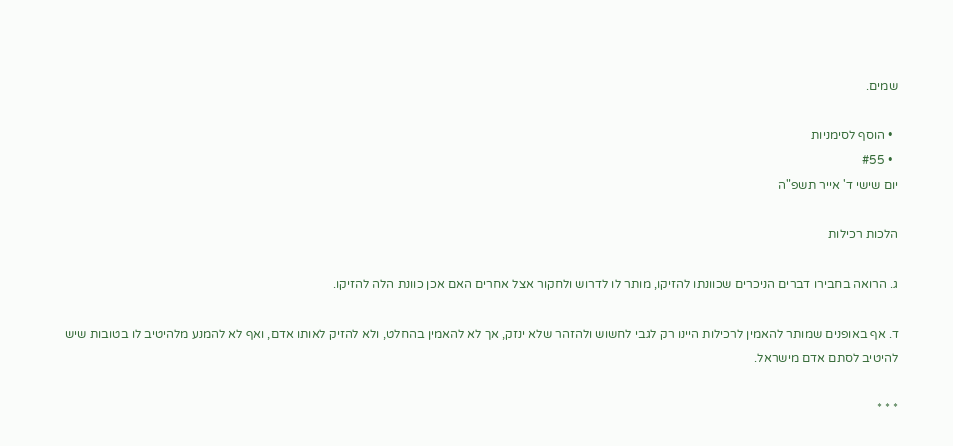שמים.

  • הוסף לסימניות
  • #55
יום שישי ד' אייר תשפ"ה

הלכות רכילות

ג. הרואה בחבירו דברים הניכרים שכוונתו להזיקו, מותר לו לדרוש ולחקור אצל אחרים האם אכן כוונת הלה להזיקו.

ד. אף באופנים שמותר להאמין לרכילות היינו רק לגבי לחשוש ולהזהר שלא ינזק, אך לא להאמין בהחלט, ולא להזיק לאותו אדם, ואף לא להמנע מלהיטיב לו בטובות שיש להיטיב לסתם אדם מישראל.

* * *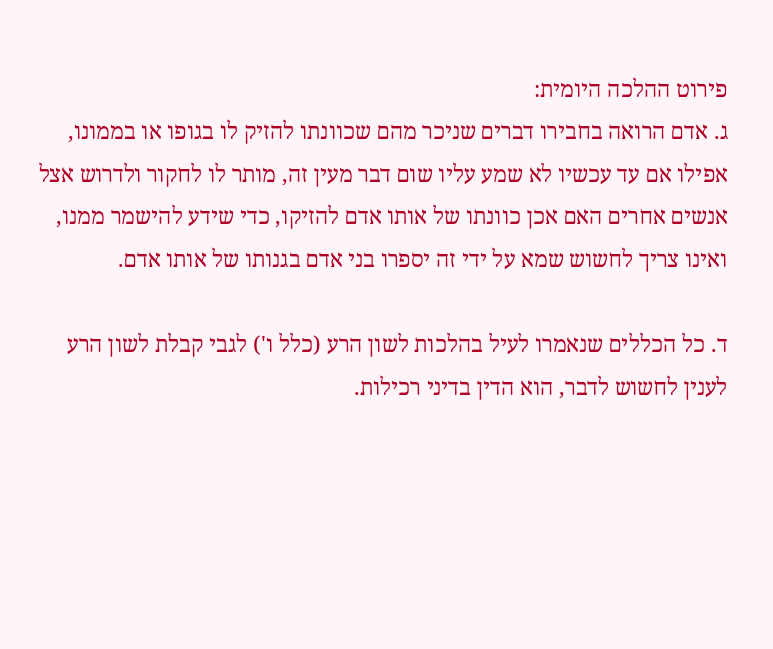פירוט ההלכה היומית:
ג. אדם הרואה בחבירו דברים שניכר מהם שכוונתו להזיק לו בגופו או בממונו, אפילו אם עד עכשיו לא שמע עליו שום דבר מעין זה, מותר לו לחקור ולדרוש אצל אנשים אחרים האם אכן כוונתו של אותו אדם להזיקו, כדי שידע להישמר ממנו, ואינו צריך לחשוש שמא על ידי זה יספרו בני אדם בגנותו של אותו אדם.

ד. כל הכללים שנאמרו לעיל בהלכות לשון הרע (כלל ו') לגבי קבלת לשון הרע לענין לחשוש לדבר, הוא הדין בדיני רכילות.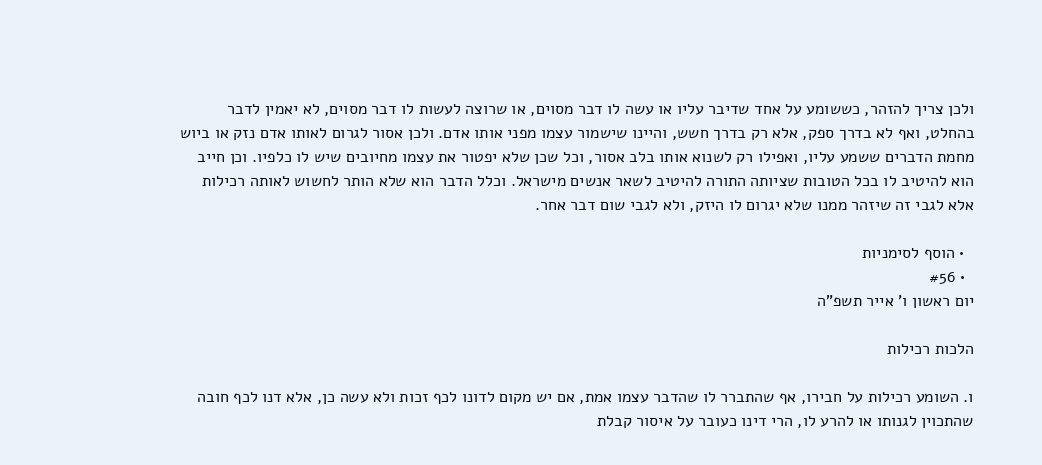ולכן צריך להזהר, כששומע על אחד שדיבר עליו או עשה לו דבר מסוים, או שרוצה לעשות לו דבר מסוים, לא יאמין לדבר בהחלט, ואף לא בדרך ספק, אלא רק בדרך חשש, והיינו שישמור עצמו מפני אותו אדם. ולכן אסור לגרום לאותו אדם נזק או ביוש מחמת הדברים ששמע עליו, ואפילו רק לשנוא אותו בלב אסור, וכל שכן שלא יפטור את עצמו מחיובים שיש לו כלפיו. וכן חייב הוא להיטיב לו בכל הטובות שציותה התורה להיטיב לשאר אנשים מישראל. וכלל הדבר הוא שלא הותר לחשוש לאותה רכילות אלא לגבי זה שיזהר ממנו שלא יגרום לו היזק, ולא לגבי שום דבר אחר.

  • הוסף לסימניות
  • #56
יום ראשון ו' אייר תשפ"ה

הלכות רכילות

ו. השומע רכילות על חבירו, אף שהתברר לו שהדבר עצמו אמת, אם יש מקום לדונו לכף זכות ולא עשה כן, אלא דנו לכף חובה שהתכוין לגנותו או להרע לו, הרי דינו כעובר על איסור קבלת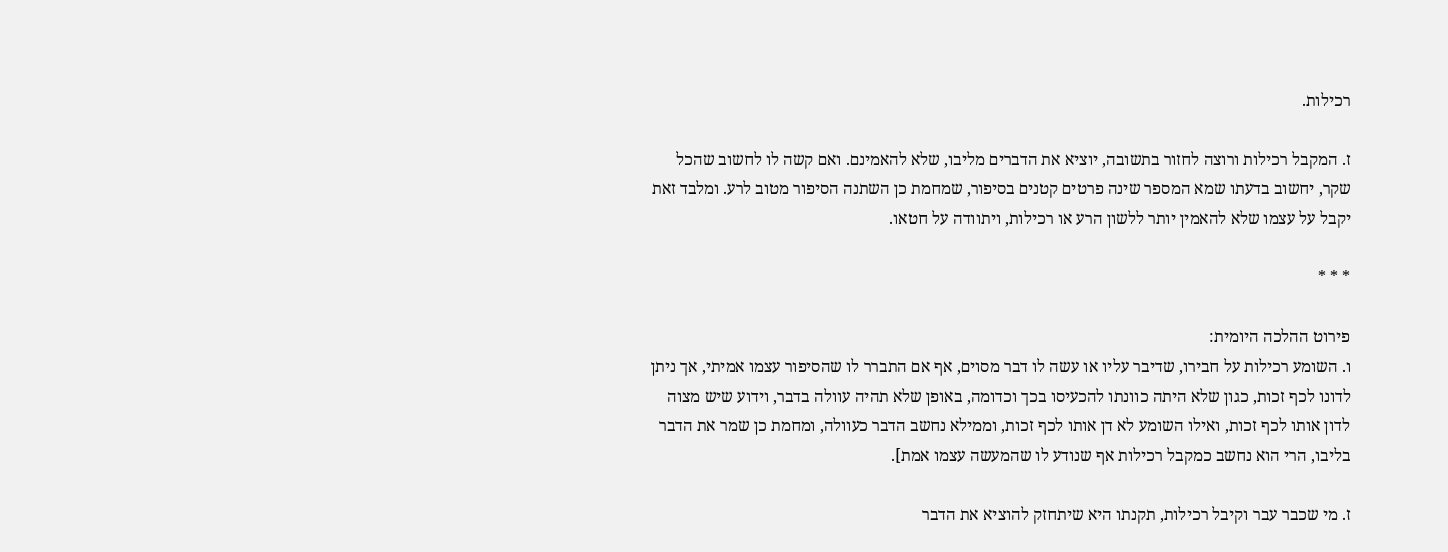רכילות.

ז. המקבל רכילות ורוצה לחזור בתשובה, יוציא את הדברים מליבו, שלא להאמינם. ואם קשה לו לחשוב שהכל שקר, יחשוב בדעתו שמא המספר שינה פרטים קטנים בסיפור, שמחמת כן השתנה הסיפור מטוב לרע. ומלבד זאת יקבל על עצמו שלא להאמין יותר ללשון הרע או רכילות, ויתוודה על חטאו.

* * *

פירוט ההלכה היומית:
ו. השומע רכילות על חבירו, שדיבר עליו או עשה לו דבר מסוים, אף אם התברר לו שהסיפור עצמו אמיתי, אך ניתן לדונו לכף זכות, כגון שלא היתה כוונתו להכעיסו בכך וכדומה, באופן שלא תהיה עוולה בדבר, וידוע שיש מצוה לדון אותו לכף זכות, ואילו השומע לא דן אותו לכף זכות, וממילא נחשב הדבר כעוולה, ומחמת כן שמר את הדבר בליבו, הרי הוא נחשב כמקבל רכילות אף שנודע לו שהמעשה עצמו אמת].

ז. מי שכבר עבר וקיבל רכילות, תקנתו היא שיתחזק להוציא את הדבר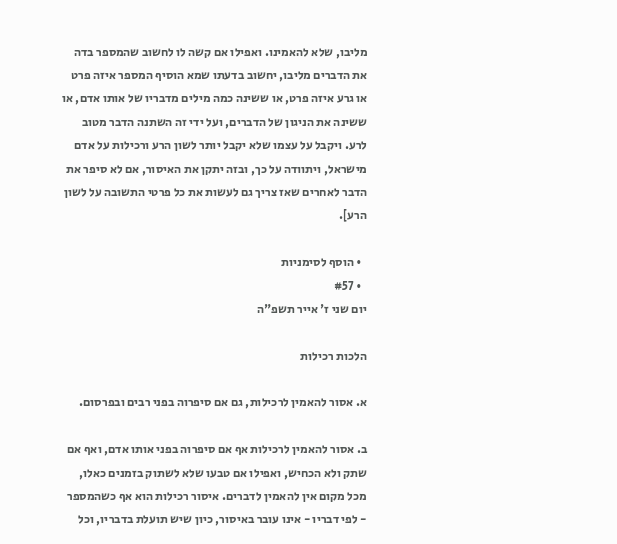מליבו, שלא להאמינו. ואפילו אם קשה לו לחשוב שהמספר בדה את הדברים מליבו, יחשוב בדעתו שמא הוסיף המספר איזה פרט או גרע איזה פרט, או ששינה כמה מילים מדבריו של אותו אדם, או ששינה את הניגון של הדברים, ועל ידי זה השתנה הדבר מטוב לרע. ויקבל על עצמו שלא יקבל יותר לשון הרע ורכילות על אדם מישראל, ויתוודה על כך, ובזה יתקן את האיסור, אם לא סיפר את הדבר לאחרים שאז צריך גם לעשות את כל פרטי התשובה על לשון הרע].

  • הוסף לסימניות
  • #57
יום שני ז' אייר תשפ"ה

הלכות רכילות

א. אסור להאמין לרכילות, גם אם סיפרוה בפני רבים ובפרסום.

ב. אסור להאמין לרכילות אף אם סיפרוה בפני אותו אדם, ואף אם שתק ולא הכחיש, ואפילו אם טבעו שלא לשתוק בזמנים כאלו, מכל מקום אין להאמין לדברים. איסור רכילות הוא אף כשהמספר - לפי דבריו - אינו עובר באיסור, כיון שיש תועלת בדבריו, וכל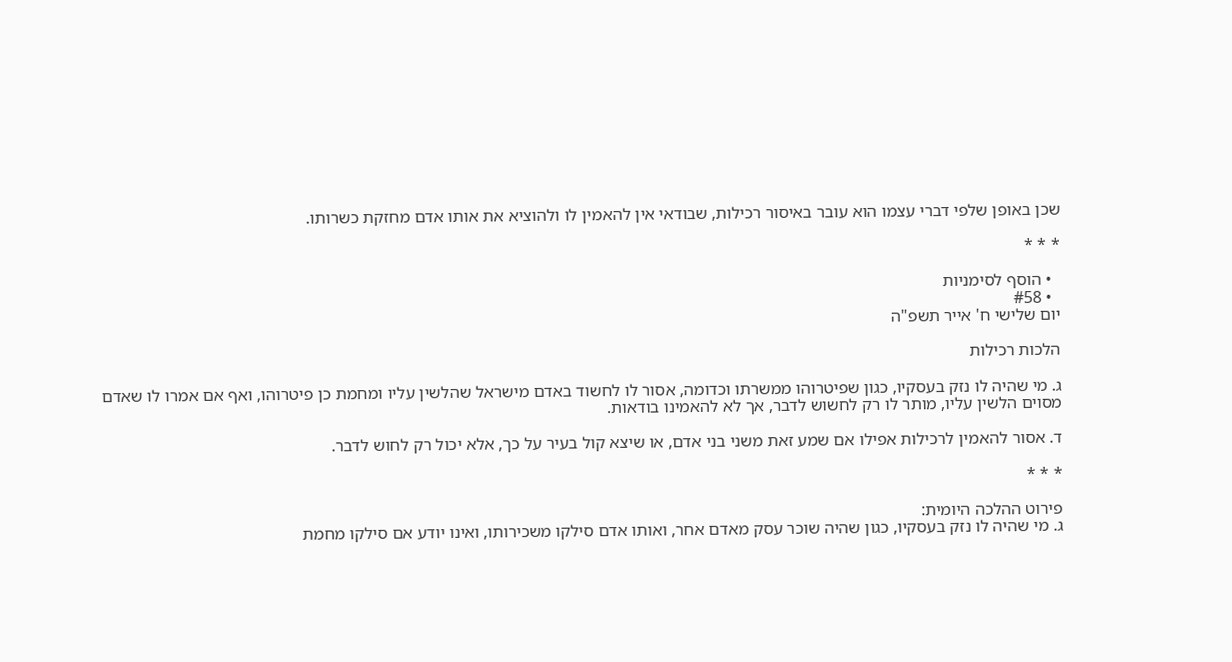שכן באופן שלפי דברי עצמו הוא עובר באיסור רכילות, שבודאי אין להאמין לו ולהוציא את אותו אדם מחזקת כשרותו.

* * *

  • הוסף לסימניות
  • #58
יום שלישי ח' אייר תשפ"ה

הלכות רכילות

ג. מי שהיה לו נזק בעסקיו, כגון שפיטרוהו ממשרתו וכדומה, אסור לו לחשוד באדם מישראל שהלשין עליו ומחמת כן פיטרוהו, ואף אם אמרו לו שאדם מסוים הלשין עליו, מותר לו רק לחשוש לדבר, אך לא להאמינו בודאות.

ד. אסור להאמין לרכילות אפילו אם שמע זאת משני בני אדם, או שיצא קול בעיר על כך, אלא יכול רק לחוש לדבר.

* * *

פירוט ההלכה היומית:
ג. מי שהיה לו נזק בעסקיו, כגון שהיה שוכר עסק מאדם אחר, ואותו אדם סילקו משכירותו, ואינו יודע אם סילקו מחמת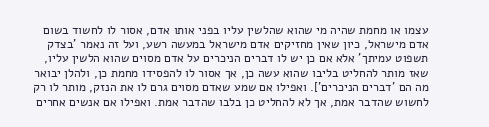עצמו או מחמת שהיה מי שהוא שהלשין עליו בפני אותו אדם, אסור לו לחשוד בשום אדם מישראל, כיון שאין מחזיקים אדם מישראל במעשה רשע, ועל זה נאמר 'בצדק תשפוט עמיתך' אלא אם כן יש לו דברים הניכרים על אדם מסוים שהוא הלשין עליו, שאז מותר להחליט בליבו שהוא עשה כן, אך אסור לו להפסידו מחמת כן, ולהלן יבואר מה הם 'דברים הניכרים']. ואפילו אם שמע שאדם מסוים גרם לו את הנזק, מותר לו רק לחשוש שהדבר אמת, אך לא להחליט כן בלבו שהדבר אמת. ואפילו אם אנשים אחרים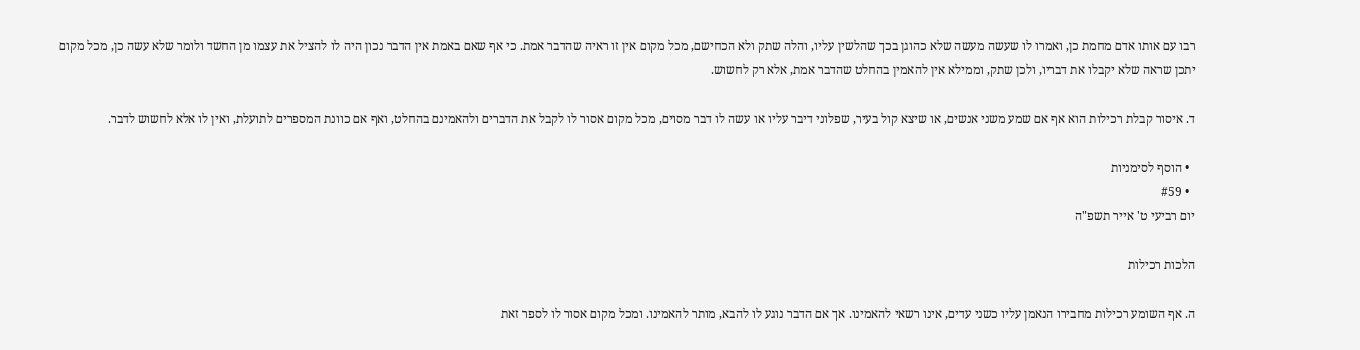רבו עם אותו אדם מחמת כן, ואמרו לו שעשה מעשה שלא כהוגן בכך שהלשין עליו, והלה שתק ולא הכחישם, מכל מקום אין זו ראיה שהדבר אמת. כי אף שאם באמת אין הדבר נכון היה לו להציל את עצמו מן החשד ולומר שלא עשה כן, מכל מקום יתכן שראה שלא יקבלו את דבריו, ולכן שתק, וממילא אין להאמין בהחלט שהדבר אמת, אלא רק לחשוש.

ד. איסור קבלת רכילות הוא אף אם שמע משני אנשים, או שיצא קול בעיר, שפלוני דיבר עליו או עשה לו דבר מסוים, מכל מקום אסור לו לקבל את הדברים ולהאמינם בהחלט, ואף אם כוונת המספרים לתועלת, ואין לו אלא לחשוש לדבר.

  • הוסף לסימניות
  • #59
יום רביעי ט' אייר תשפ"ה

הלכות רכילות

ה. אף השומע רכילות מחבירו הנאמן עליו כשני עדים, אינו רשאי להאמינו. אך אם הדבר נוגע לו להבא, מותר להאמינו. ומכל מקום אסור לו לספר זאת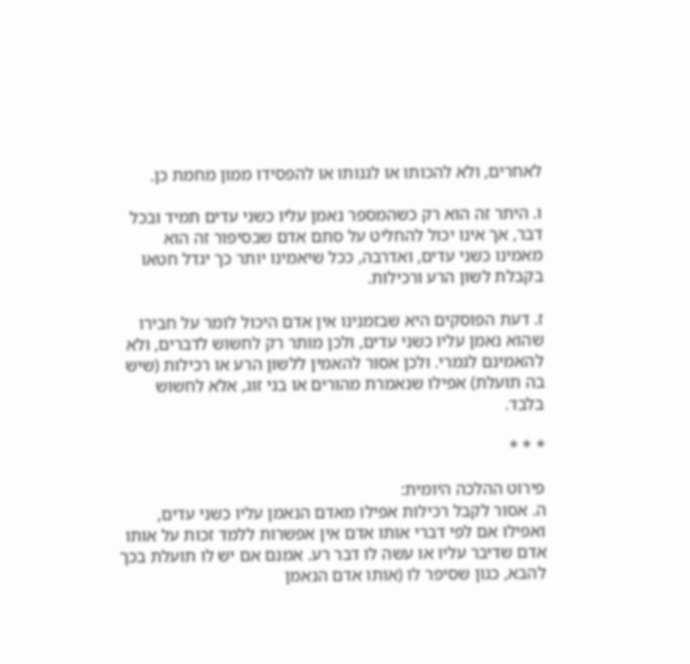לאחרים, ולא להכותו או לגנותו או להפסידו ממון מחמת כן.

ו. היתר זה הוא רק כשהמספר נאמן עליו כשני עדים תמיד ובכל דבר, אך אינו יכול להחליט על סתם אדם שבסיפור זה הוא מאמינו כשני עדים, ואדרבה, ככל שיאמינו יותר כך יגדל חטאו בקבלת לשון הרע ורכילות.

ז. דעת הפוסקים היא שבזמנינו אין אדם היכול לומר על חבירו שהוא נאמן עליו כשני עדים, ולכן מותר רק לחשוש לדברים, ולא להאמינם לגמרי. ולכן אסור להאמין ללשון הרע או רכילות (שיש בה תועלת) אפילו שנאמרת מהורים או בני זוג, אלא לחשוש בלבד.

* * *

פירוט ההלכה היומית:
ה. אסור לקבל רכילות אפילו מאדם הנאמן עליו כשני עדים, ואפילו אם לפי דברי אותו אדם אין אפשרות ללמד זכות על אותו אדם שדיבר עליו או עשה לו דבר רע. אמנם אם יש לו תועלת בכך להבא, כגון שסיפר לו (אותו אדם הנאמן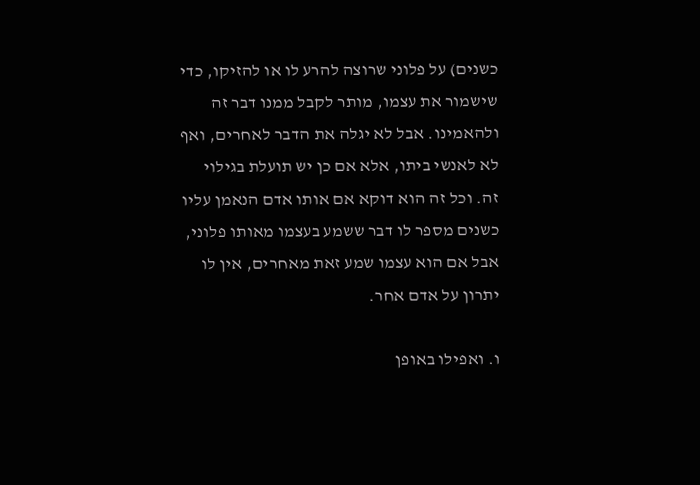כשנים) על פלוני שרוצה להרע לו או להזיקו, כדי שישמור את עצמו, מותר לקבל ממנו דבר זה ולהאמינו. אבל לא יגלה את הדבר לאחרים, ואף לא לאנשי ביתו, אלא אם כן יש תועלת בגילוי זה. וכל זה הוא דוקא אם אותו אדם הנאמן עליו כשנים מספר לו דבר ששמע בעצמו מאותו פלוני, אבל אם הוא עצמו שמע זאת מאחרים, אין לו יתרון על אדם אחר.

ו. ואפילו באופן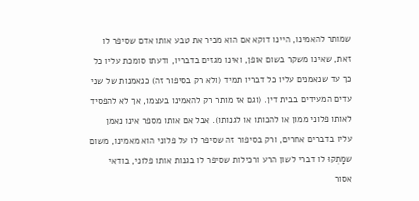שמותר להאמינו, היינו דוקא אם הוא מכיר את טבע אותו אדם שסיפר לו זאת, שאינו משקר בשום אופן, ואינו מגזים בדבריו, ודעתו סומכת עליו כל כך עד שנאמנים עליו כל דבריו תמיד (ולא רק בסיפור זה) כנאמנות של שני עדים המעידים בבית דין. (וגם אז מותר רק להאמינו בעצמו, אך לא להפסיד לאותו פלוני ממון או להכותו או לגנותו). אבל אם אותו מספר אינו נאמן עליו בדברים אחרים, ורק בסיפור זה שסיפר לו על פלוני הוא מאמינו, משום שמָתְקוּ לו דברי לשון הרע ורכילות שסיפר לו בגנות אותו פלוני, בודאי אסור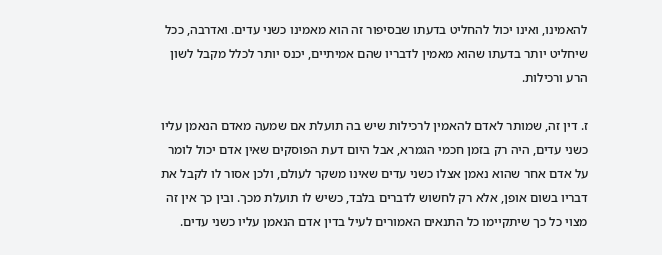להאמינו, ואינו יכול להחליט בדעתו שבסיפור זה הוא מאמינו כשני עדים. ואדרבה, ככל שיחליט יותר בדעתו שהוא מאמין לדבריו שהם אמיתיים, יכנס יותר לכלל מקבל לשון הרע ורכילות.

ז. דין זה, שמותר לאדם להאמין לרכילות שיש בה תועלת אם שמעה מאדם הנאמן עליו כשני עדים, היה רק בזמן חכמי הגמרא, אבל היום דעת הפוסקים שאין אדם יכול לומר על אדם אחר שהוא נאמן אצלו כשני עדים שאינו משקר לעולם, ולכן אסור לו לקבל את דבריו בשום אופן, אלא רק לחשוש לדברים בלבד, כשיש לו תועלת מכך. ובין כך אין זה מצוי כל כך שיתקיימו כל התנאים האמורים לעיל בדין אדם הנאמן עליו כשני עדים.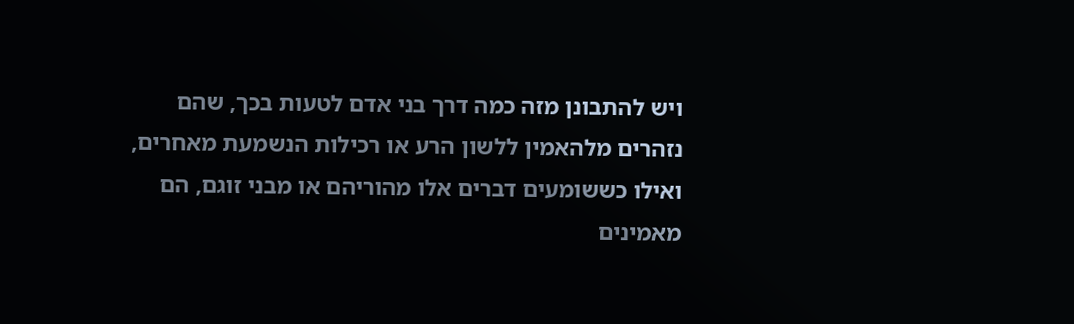ויש להתבונן מזה כמה דרך בני אדם לטעות בכך, שהם נזהרים מלהאמין ללשון הרע או רכילות הנשמעת מאחרים, ואילו כששומעים דברים אלו מהוריהם או מבני זוגם, הם מאמינים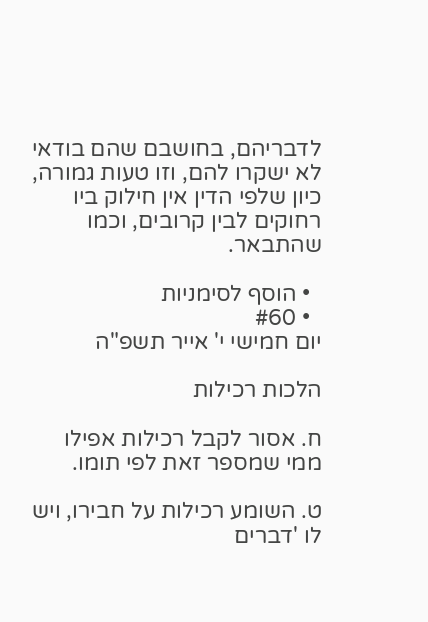לדבריהם, בחושבם שהם בודאי לא ישקרו להם, וזו טעות גמורה, כיון שלפי הדין אין חילוק ביו רחוקים לבין קרובים, וכמו שהתבאר.

  • הוסף לסימניות
  • #60
יום חמישי י' אייר תשפ"ה

הלכות רכילות

ח. אסור לקבל רכילות אפילו ממי שמספר זאת לפי תומו.

ט. השומע רכילות על חבירו, ויש לו 'דברים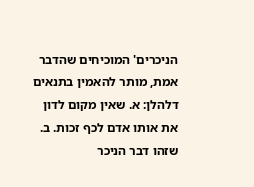הניכרים' המוכיחים שהדבר אמת, מותר להאמין בתנאים דלהלן: א. שאין מקום לדון את אותו אדם לכף זכות. ב. שזהו דבר הניכר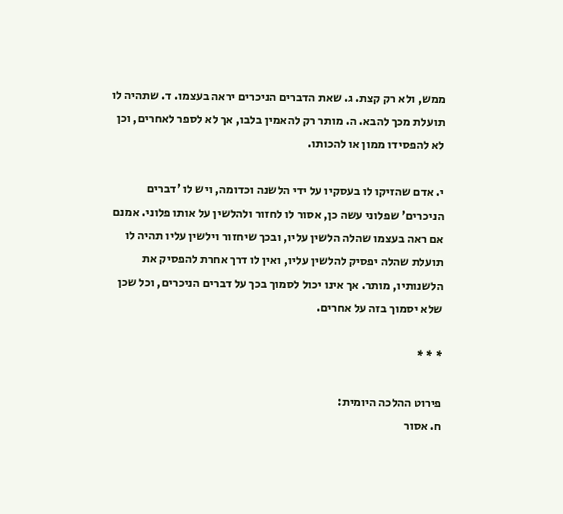ממש, ולא רק קצת. ג. שאת הדברים הניכרים יראה בעצמו. ד. שתהיה לו תועלת מכך להבא. ה. מותר רק להאמין בלבו, אך לא לספר לאחרים, וכן לא להפסידו ממון או להכותו.

י. אדם שהזיקו לו בעסקיו על ידי הלשנה וכדומה, ויש לו 'דברים הניכרים' שפלוני עשה כן, אסור לו לחזור ולהלשין על אותו פלוני. אמנם אם ראה בעצמו שהלה הלשין עליו, ובכך שיחזור וילשין עליו תהיה לו תועלת שהלה יפסיק להלשין עליו, ואין לו דרך אחרת להפסיק את הלשנותיו, מותר. אך אינו יכול לסמוך בכך על דברים הניכרים, וכל שכן שלא יסמוך בזה על אחרים.

* * *

פירוט ההלכה היומית:
ח. אסור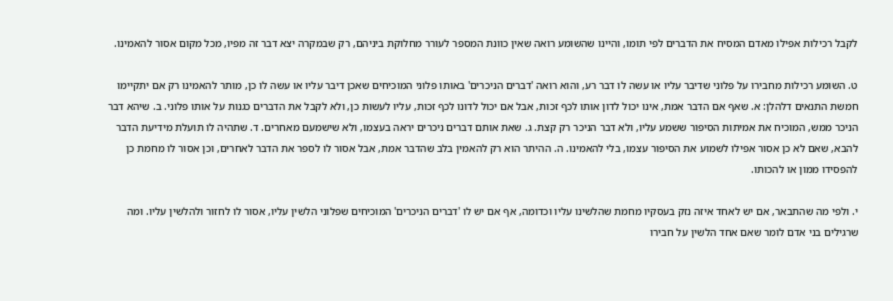לקבל רכילות אפילו מאדם המסיח את הדברים לפי תומו, והיינו שהשומע רואה שאין כוונת המספר לעורר מחלוקת ביניהם, רק שבמקרה יצא דבר זה מפיו, מכל מקום אסור להאמינו.

ט. השומע רכילות מחבירו על פלוני שדיבר עליו או עשה לו דבר רע, והוא רואה 'דברים הניכרים' באותו פלוני המוכיחים שאכן דיבר עליו או עשה לו כן, מותר להאמינו רק אם יתקיימו חמשת התנאים דלהלן: א. שאף אם הדבר אמת, אינו יכול לדון אותו לכף זכות, אבל אם יכול לדונו לכף זכות, עליו לעשות כן, ולא לקבל את הדברים כגנות על אותו פלוני. ב. שיהא דבר הניכר ממש, המוכיח את אמיתות הסיפור ששמע עליו, ולא דבר הניכר רק קצת. ג. שאת אותם דברים ניכרים יראה בעצמו, ולא שישמעם מאחרים. ד. שתהיה לו תועלת מידיעת הדבר להבא, שאם לא כן אסור אפילו לשמוע את הסיפור עצמו, בלי להאמינו. ה. ההיתר הוא רק להאמין בלב שהדבר אמת, אבל אסור לו לספר את הדבר לאחרים, וכן אסור לו מחמת כן להפסידו ממון או להכותו.

י. ולפי מה שהתבאר, אם יש לאחד איזה נזק בעסקיו מחמת שהלשינו עליו וכדומה, אף אם יש לו 'דברים הניכרים' המוכיחים שפלוני הלשין עליו, אסור לו לחזור ולהלשין עליו. ומה שרגילים בני אדם לומר שאם אחד הלשין על חבירו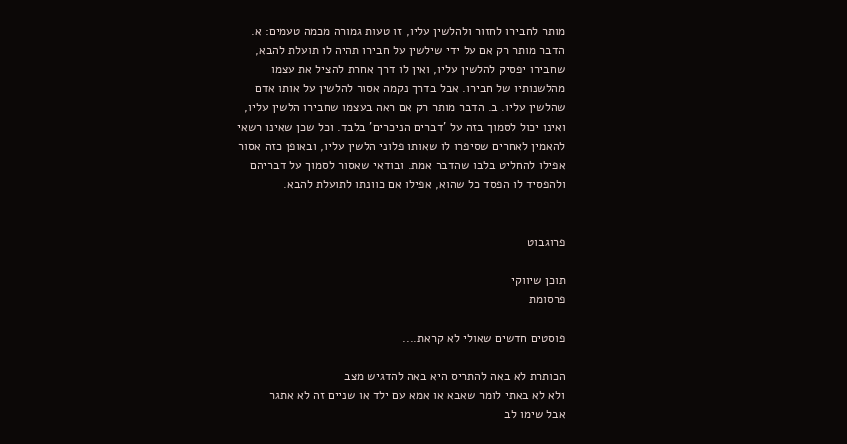מותר לחבירו לחזור ולהלשין עליו, זו טעות גמורה מכמה טעמים: א. הדבר מותר רק אם על ידי שילשין על חבירו תהיה לו תועלת להבא, שחבירו יפסיק להלשין עליו, ואין לו דרך אחרת להציל את עצמו מהלשנותיו של חבירו. אבל בדרך נקמה אסור להלשין על אותו אדם שהלשין עליו. ב. הדבר מותר רק אם ראה בעצמו שחבירו הלשין עליו, ואינו יכול לסמוך בזה על 'דברים הניכרים' בלבד. וכל שכן שאינו רשאי להאמין לאחרים שסיפרו לו שאותו פלוני הלשין עליו, ובאופן כזה אסור אפילו להחליט בלבו שהדבר אמת. ובודאי שאסור לסמוך על דבריהם ולהפסיד לו הפסד כל שהוא, אפילו אם כוונתו לתועלת להבא.


פרוגבוט

תוכן שיווקי
פרסומת

פוסטים חדשים שאולי לא קראת....

הכותרת לא באה להתריס היא באה להדגיש מצב
ולא לא באתי לומר שאבא או אמא עם ילד או שניים זה לא אתגר
אבל שימו לב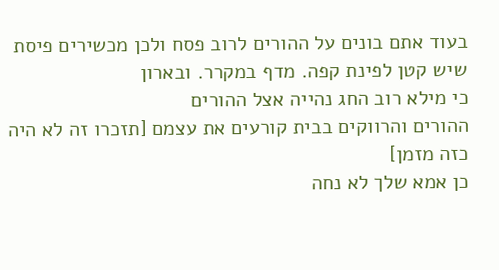בעוד אתם בונים על ההורים לרוב פסח ולכן מכשירים פיסת שיש קטן לפינת קפה. מדף במקרר. ובארון
כי מילא רוב החג נהייה אצל ההורים
ההורים והרווקים בבית קורעים את עצמם [תזכרו זה לא היה כזה מזמן]
כן אמא שלך לא נחה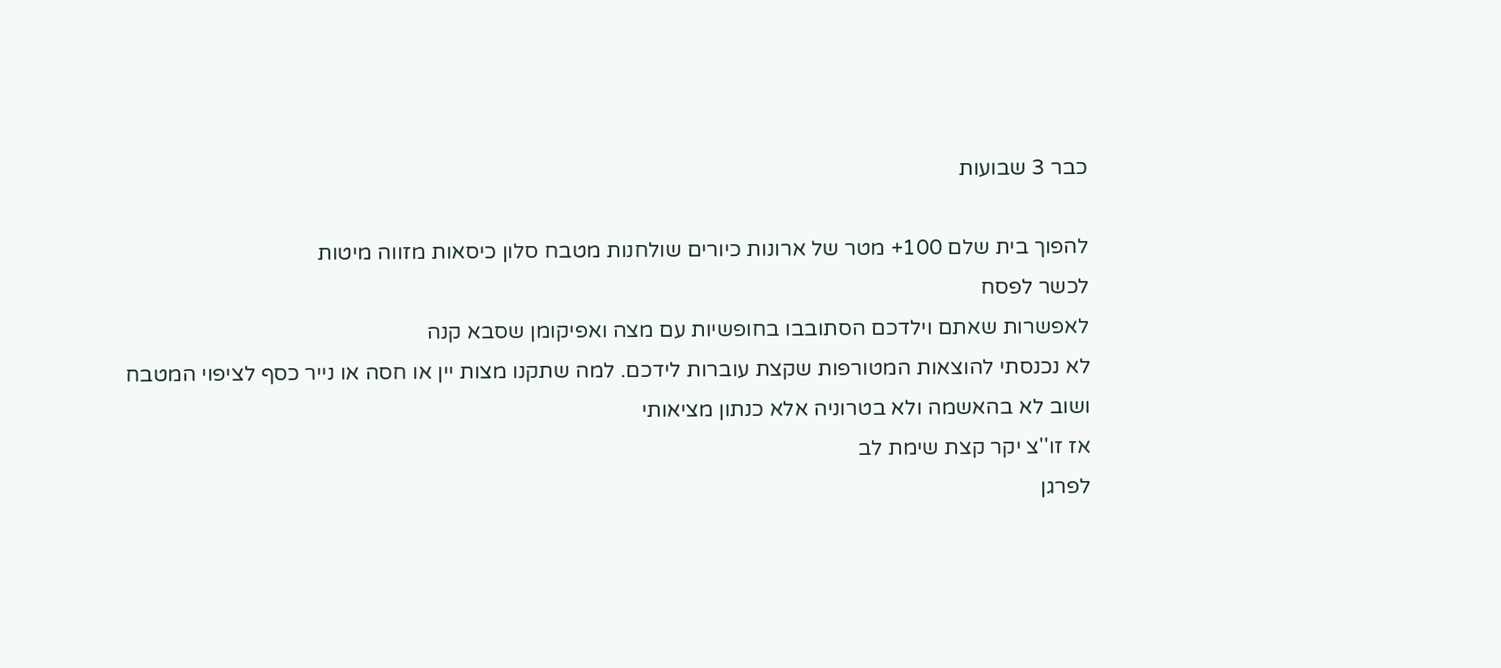כבר 3 שבועות

להפוך בית שלם 100+ מטר של ארונות כיורים שולחנות מטבח סלון כיסאות מזווה מיטות
לכשר לפסח
לאפשרות שאתם וילדכם הסתובבו בחופשיות עם מצה ואפיקומן שסבא קנה
לא נכנסתי להוצאות המטורפות שקצת עוברות לידכם. למה שתקנו מצות יין או חסה או נייר כסף לציפוי המטבח
ושוב לא בהאשמה ולא בטרוניה אלא כנתון מציאותי
אז זו''צ יקר קצת שימת לב
לפרגן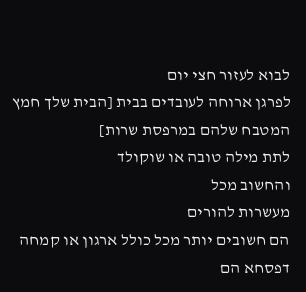לבוא לעזור חצי יום
לפרגן ארוחה לעובדים בבית [הבית שלך חמץ המטבח שלהם במרפסת שרות]
לתת מילה טובה או שוקולד
והחשוב מכל
מעשרות להורים
הם חשובים יותר מכל כולל ארגון או קמחה דפסחא הם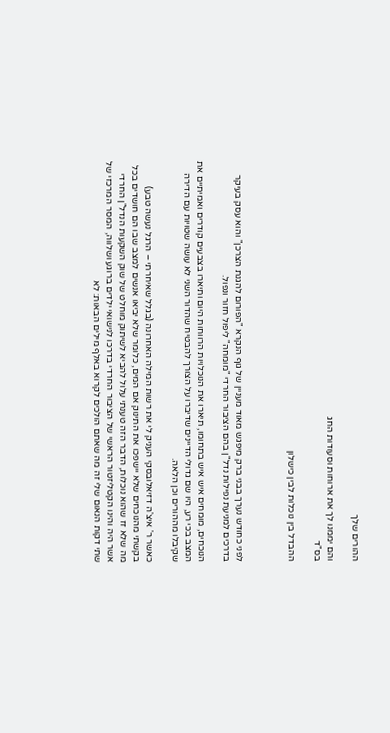ההורים שלך

והם יממנו לך את ארוחות וסעודות החג
בס"ד

ההבדל בין נוכלות לבין כישלון



לפני כחודש נערך בבני ברק מיפגש מאוד מעניין של גוף הנקרא "הפורום להגנת הצרכן" והוא עסק בעיקר בדרכים למניעת נפילות נדל"ן בהם הציבור החרדי "מומחה" ליפול חזור ונפול.

הנוכחים, מומחים איש איש בתחומו, תיארו את הנוכלויות הרווחות היום ותיארו בצבעים קודרים ואמיתיים את המצב בכי רע, היו שם גדולי הדיינים שדיברו על הצורך להבטיח שהדור השני לא עושה שטויות עם הדירה שקיבלו מההורים וכן הלאה.

כאשר ר' איצ'ה דזיאלובסקי העניק לי את רשות המילה האחרונה (בגלל שאיחרתי – הרגל נעשה טבע) בקשתי מהנוכחים שלא יישפכו את התינוק אם המים, כלומר שלא יביאו אנשים למצב שבו הם חושדים בכל מה שלא זז שהוא נוכלות, הדבר הזה טענתי עלול להביא לשיתוק מוחלט של שוק השקעות הנדל"ן החרדי אשר היה והינו הקטליזטור הראשי של הציבור החרדי בדרכו לנישואי ילדים ברוגע ושלווה, המסר המרכזי של שתי דקות הנאום שלי זה מה שאתם הולכים לקרוא באלף מילים הבאות: לא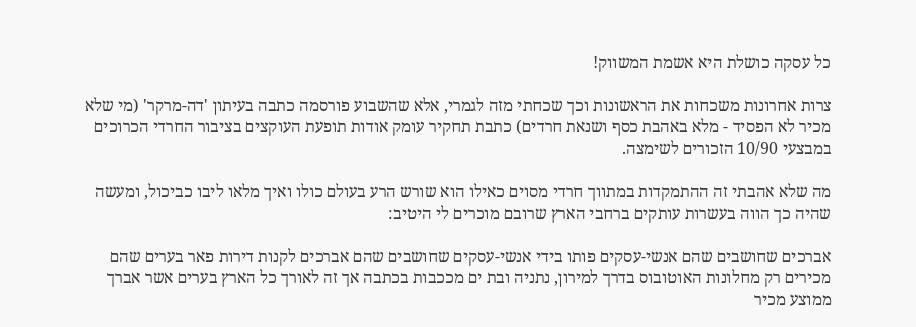כל עסקה כושלת היא אשמת המשווק!

צרות אחרונות משכחות את הראשונות וכך שכחתי מזה לגמרי, אלא שהשבוע פורסמה כתבה בעיתון 'דה-מרקר' (מי שלא מכיר לא הפסיד - מלא באהבת כסף ושנאת חרדים) כתבת תחקיר עומק אודות תופעת העוקצים בציבור החרדי הכרוכים במבצעי 10/90 הזכורים לשימצה.

מה שלא אהבתי זה ההתמקדות במתווך חרדי מסוים כאילו הוא שורש הרע בעולם כולו ואיך מלאו ליבו כביכול, ומעשה שהיה כך הווה בעשרות עותקים ברחבי הארץ שרובם מוכרים לי היטיב:

אברכים שחושבים שהם אנשי-עסקים פותו בידי אנשי-עסקים שחושבים שהם אברכים לקנות דירות פאר בערים שהם מכירים רק מחלונות האוטובוס בדרך למירון, נתניה ובת ים מככבות בכתבה אך זה לאורך כל הארץ בערים אשר אברך ממוצע מכיר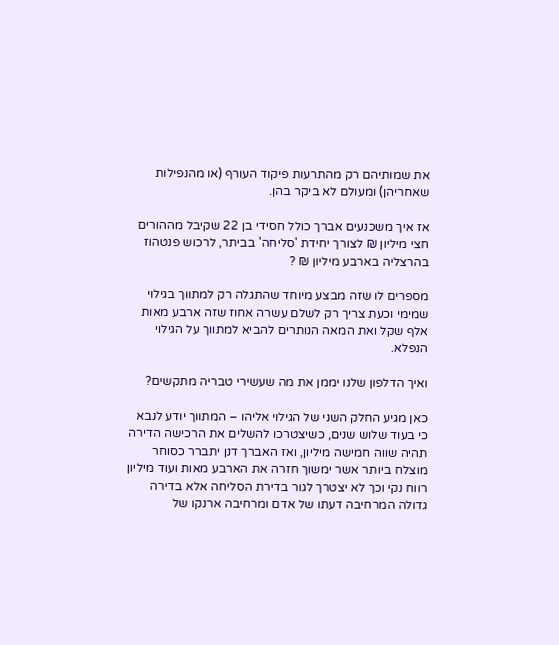את שמותיהם רק מהתרעות פיקוד העורף (או מהנפילות שאחריהן) ומעולם לא ביקר בהן.

אז איך משכנעים אברך כולל חסידי בן 22 שקיבל מההורים חצי מיליון ₪ לצורך יחידת 'סליחה' בביתר, לרכוש פנטהוז בהרצליה בארבע מיליון ₪ ?

מספרים לו שזה מבצע מיוחד שהתגלה רק למתווך בגילוי שמימי וכעת צריך רק לשלם עשרה אחוז שזה ארבע מאות אלף שקל ואת המאה הנותרים להביא למתווך על הגילוי הנפלא.

ואיך הדלפון שלנו יממן את מה שעשירי טבריה מתקשים?

כאן מגיע החלק השני של הגילוי אליהו – המתווך יודע לנבא כי בעוד שלוש שנים, כשיצטרכו להשלים את הרכישה הדירה תהיה שווה חמישה מיליון, ואז האברך דנן יתברר כסוחר מוצלח ביותר אשר ימשוך חזרה את הארבע מאות ועוד מיליון רווח נקי וכך לא יצטרך לגור בדירת הסליחה אלא בדירה גדולה המרחיבה דעתו של אדם ומרחיבה ארנקו של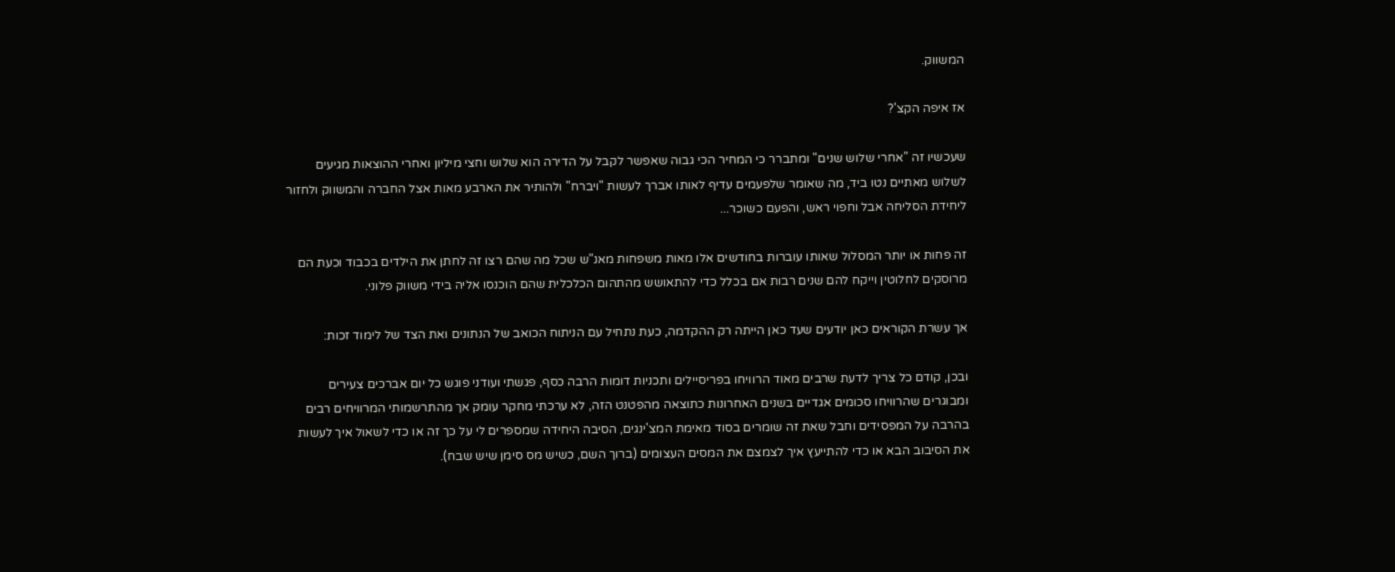המשווק.

אז איפה הקצ'?

שעכשיו זה "אחרי שלוש שנים" ומתברר כי המחיר הכי גבוה שאפשר לקבל על הדירה הוא שלוש וחצי מיליון ואחרי ההוצאות מגיעים לשלוש מאתיים נטו ביד, מה שאומר שלפעמים עדיף לאותו אברך לעשות "ויברח" ולהותיר את הארבע מאות אצל החברה והמשווק ולחזור ליחידת הסליחה אבל וחפוי ראש, והפעם כשוכר...

זה פחות או יותר המסלול שאותו עוברות בחודשים אלו מאות משפחות מאנ"ש שכל מה שהם רצו זה לחתן את הילדים בכבוד וכעת הם מרוסקים לחלוטין וייקח להם שנים רבות אם בכלל כדי להתאושש מהתהום הכלכלית שהם הוכנסו אליה בידי משווק פלוני.

אך עשרת הקוראים כאן יודעים שעד כאן הייתה רק ההקדמה, כעת נתחיל עם הניתוח הכואב של הנתונים ואת הצד של לימוד זכות:

ובכן, קודם כל צריך לדעת שרבים מאוד הרוויחו בפריסיילים ותכניות דומות הרבה כסף, פגשתי ועודני פוגש כל יום אברכים צעירים ומבוגרים שהרוויחו סכומים אגדיים בשנים האחרונות כתוצאה מהפטנט הזה, לא ערכתי מחקר עומק אך מהתרשמותי המרוויחים רבים בהרבה על המפסידים וחבל שאת זה שומרים בסוד מאימת המצ'ינגים, הסיבה היחידה שמספרים לי על כך זה או כדי לשאול איך לעשות את הסיבוב הבא או כדי להתייעץ איך לצמצם את המסים העצומים (ברוך השם, כשיש מס סימן שיש שבח).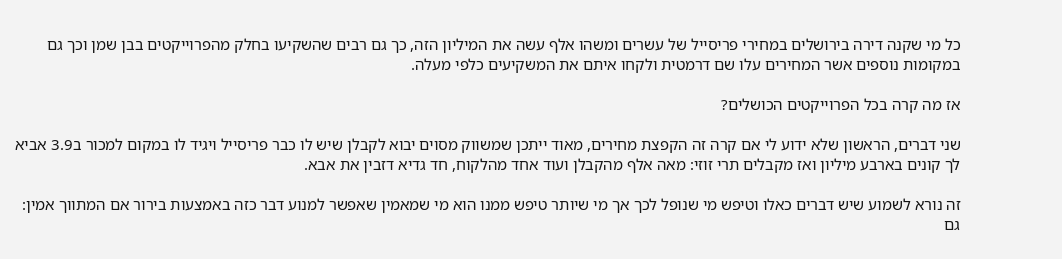כל מי שקנה דירה בירושלים במחירי פריסייל של עשרים ומשהו אלף עשה את המיליון הזה, כך גם רבים שהשקיעו בחלק מהפרוייקטים בבן שמן וכך גם במקומות נוספים אשר המחירים עלו שם דרמטית ולקחו איתם את המשקיעים כלפי מעלה.

אז מה קרה בכל הפרוייקטים הכושלים?

שני דברים, הראשון שלא ידוע לי אם קרה זה הקפצת מחירים, מאוד ייתכן שמשווק מסוים יבוא לקבלן שיש לו כבר פריסייל ויגיד לו במקום למכור ב3.9 אביא לך קונים בארבע מיליון ואז מקבלים תרי זוזי: מאה אלף מהקבלן ועוד אחד מהלקוח, חד גדיא דזבין את אבא.

זה נורא לשמוע שיש דברים כאלו וטיפש מי שנופל לכך אך מי שיותר טיפש ממנו הוא מי שמאמין שאפשר למנוע דבר כזה באמצעות בירור אם המתווך אמין: גם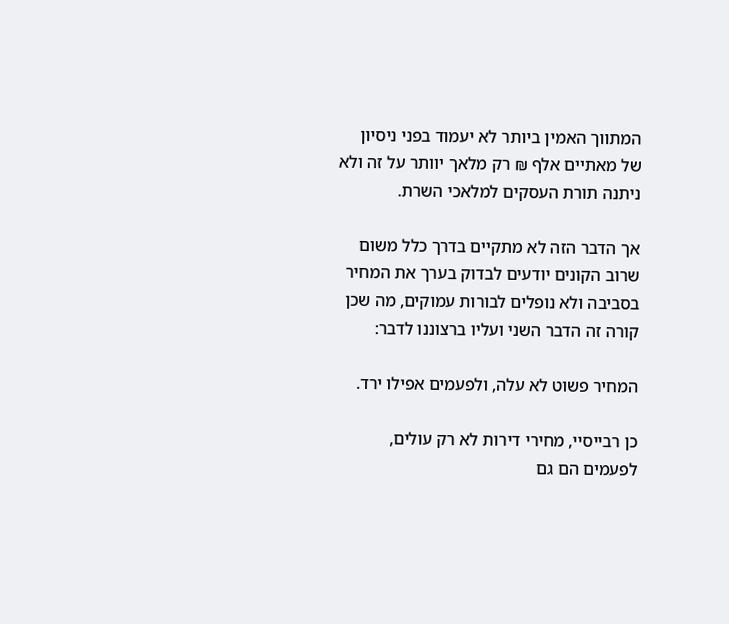המתווך האמין ביותר לא יעמוד בפני ניסיון של מאתיים אלף ₪ רק מלאך יוותר על זה ולא ניתנה תורת העסקים למלאכי השרת.

אך הדבר הזה לא מתקיים בדרך כלל משום שרוב הקונים יודעים לבדוק בערך את המחיר בסביבה ולא נופלים לבורות עמוקים, מה שכן קורה זה הדבר השני ועליו ברצוננו לדבר:

המחיר פשוט לא עלה, ולפעמים אפילו ירד.

כן רבייסיי, מחירי דירות לא רק עולים, לפעמים הם גם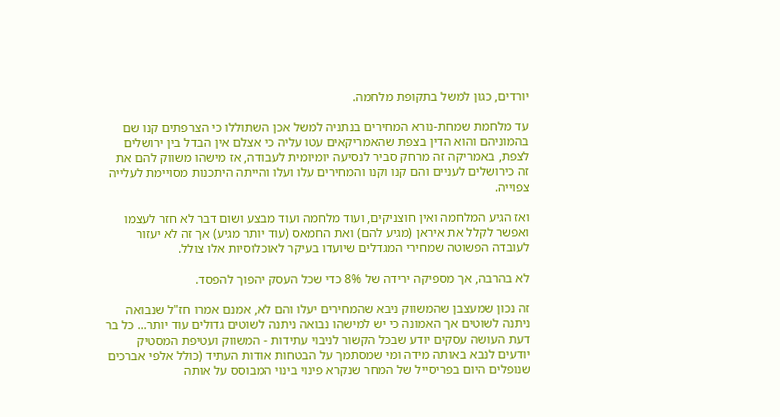יורדים, כגון למשל בתקופת מלחמה.

עד מלחמת שמחת-נורא המחירים בנתניה למשל אכן השתוללו כי הצרפתים קנו שם בהמוניהם והוא הדין בצפת שהאמריקאים עטו עליה כי אצלם אין הבדל בין ירושלים לצפת, באמריקה זה מרחק סביר לנסיעה יומיומית לעבודה, אז מישהו משווק להם את זה כירושלים לעניים והם קנו וקנו והמחירים עלו ועלו והייתה היתכנות מסויימת לעלייה צפוייה.

ואז הגיע המלחמה ואין חוצניקים, ועוד מלחמה ועוד מבצע ושום דבר לא חזר לעצמו ואפשר לקלל את איראן (מגיע להם) ואת החמאס (עוד יותר מגיע) אך זה לא יעזור לעובדה הפשוטה שמחירי המגדלים שיועדו בעיקר לאוכלוסיות אלו צולל.

לא בהרבה, אך מספיקה ירידה של 8% כדי שכל העסק יהפוך להפסד.

זה נכון שמעצבן שהמשווק ניבא שהמחירים יעלו והם לא, אמנם אמרו חז"ל שנבואה ניתנה לשוטים אך האמונה כי יש למישהו נבואה ניתנה לשוטים גדולים עוד יותר... כל בר דעת העושה עסקים יודע שבכל הקשור לניבוי עתידות - המשווק ועטיפת המסטיק יודעים לנבא באותה מידה ומי שמסתמך על הבטחות אודות העתיד (כולל אלפי אברכים שנופלים היום בפריסייל של המחר שנקרא פינוי בינוי המבוסס על אותה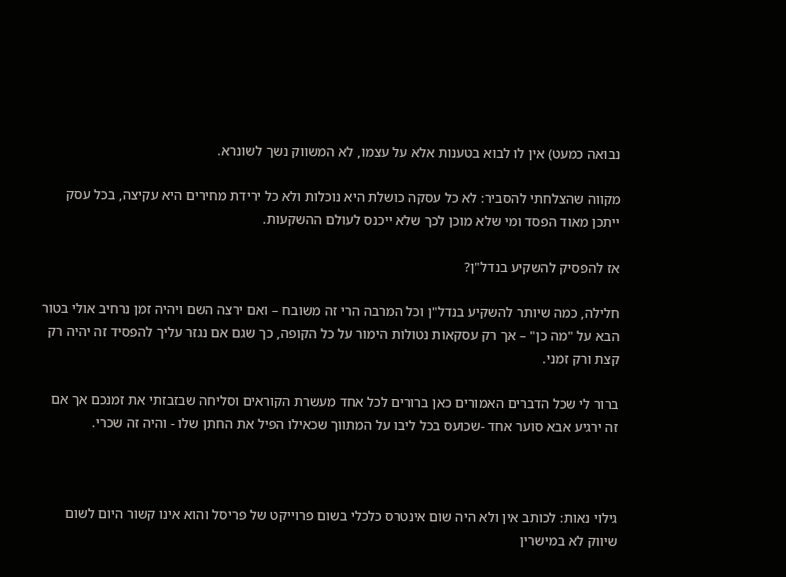נבואה כמעט) אין לו לבוא בטענות אלא על עצמו, לא המשווק נשך לשונרא.

מקווה שהצלחתי להסביר: לא כל עסקה כושלת היא נוכלות ולא כל ירידת מחירים היא עקיצה, בכל עסק ייתכן מאוד הפסד ומי שלא מוכן לכך שלא ייכנס לעולם ההשקעות.

אז להפסיק להשקיע בנדל"ן?

חלילה, כמה שיותר להשקיע בנדל"ן וכל המרבה הרי זה משובח – ואם ירצה השם ויהיה זמן נרחיב אולי בטור הבא על "מה כן" – אך רק עסקאות נטולות הימור על כל הקופה, כך שגם אם נגזר עליך להפסיד זה יהיה רק קצת ורק זמני.

ברור לי שכל הדברים האמורים כאן ברורים לכל אחד מעשרת הקוראים וסליחה שבזבזתי את זמנכם אך אם זה ירגיע אבא סוער אחד -שכועס בכל ליבו על המתווך שכאילו הפיל את החתן שלו - והיה זה שכרי.



גילוי נאות: לכותב אין ולא היה שום אינטרס כלכלי בשום פרוייקט של פריסל והוא אינו קשור היום לשום שיווק לא במישרין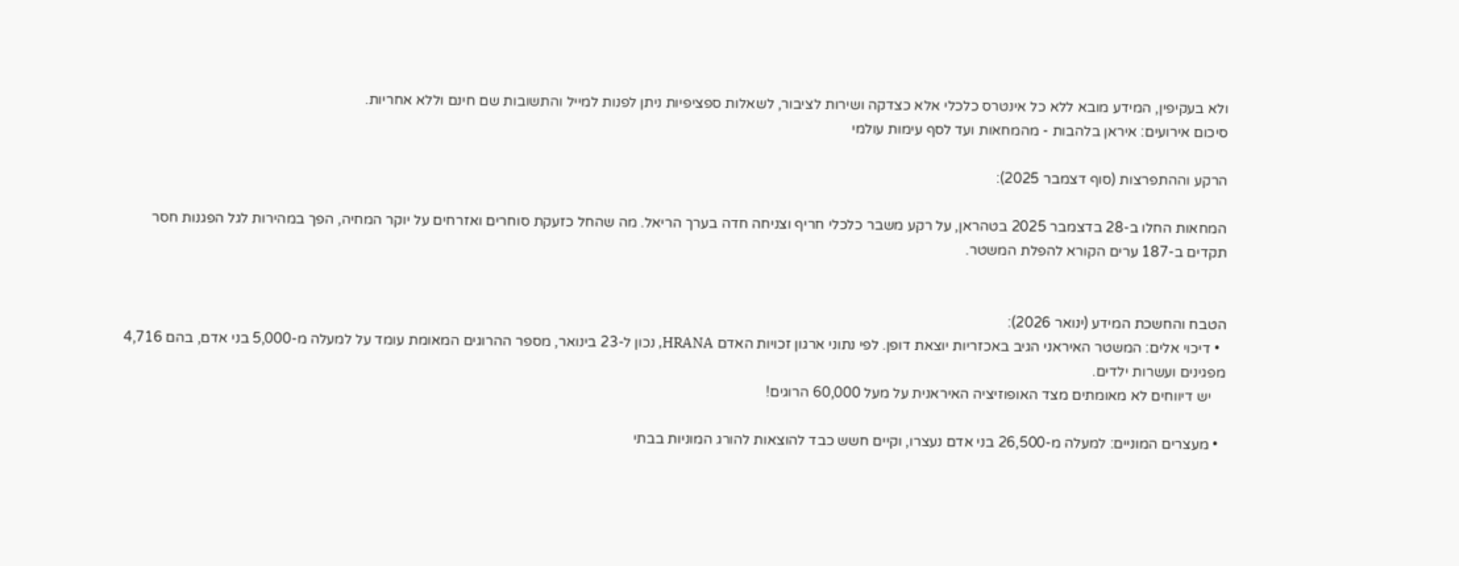ולא בעקיפין, המידע מובא ללא כל אינטרס כלכלי אלא כצדקה ושירות לציבור, לשאלות ספציפיות ניתן לפנות למייל והתשובות שם חינם וללא אחריות.
סיכום אירועים: איראן בלהבות - מהמחאות ועד לסף עימות עולמי

הרקע וההתפרצות (סוף דצמבר 2025):

המחאות החלו ב-28 בדצמבר 2025 בטהראן, על רקע משבר כלכלי חריף וצניחה חדה בערך הריאל. מה שהחל כזעקת סוחרים ואזרחים על יוקר המחיה, הפך במהירות לגל הפגנות חסר תקדים ב-187 ערים הקורא להפלת המשטר.


הטבח והחשכת המידע (ינואר 2026):
  • דיכוי אלים: המשטר האיראני הגיב באכזריות יוצאת דופן. לפי נתוני ארגון זכויות האדם HRANA, נכון ל-23 בינואר, מספר ההרוגים המאומת עומד על למעלה מ-5,000 בני אדם, בהם 4,716 מפגינים ועשרות ילדים.
    יש דיווחים לא מאומתים מצד האופוזיציה האיראנית על מעל 60,000 הרוגים!

  • מעצרים המוניים: למעלה מ-26,500 בני אדם נעצרו, וקיים חשש כבד להוצאות להורג המוניות בבתי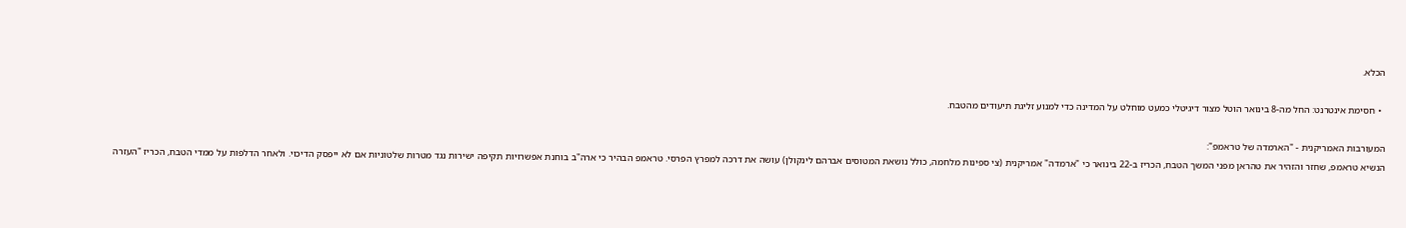הכלא.

  • חסימת אינטרנט: החל מה-8 בינואר הוטל מצור דיגיטלי כמעט מוחלט על המדינה כדי למנוע זליגת תיעודים מהטבח.

המעורבות האמריקנית - "הארמדה של טראמפ":
הנשיא טראמפ, שחזר והזהיר את טהראן מפני המשך הטבח, הכריז ב-22 בינואר כי "ארמדה" אמריקנית (צי ספינות מלחמה, כולל נושאת המטוסים אברהם לינקולן) עושה את דרכה למפרץ הפרסי. טראמפ הבהיר כי ארה"ב בוחנת אפשרויות תקיפה ישירות נגד מטרות שלטוניות אם לא ייפסק הדיכוי. ולאחר הדלפות על ממדי הטבח, הכריז "העזרה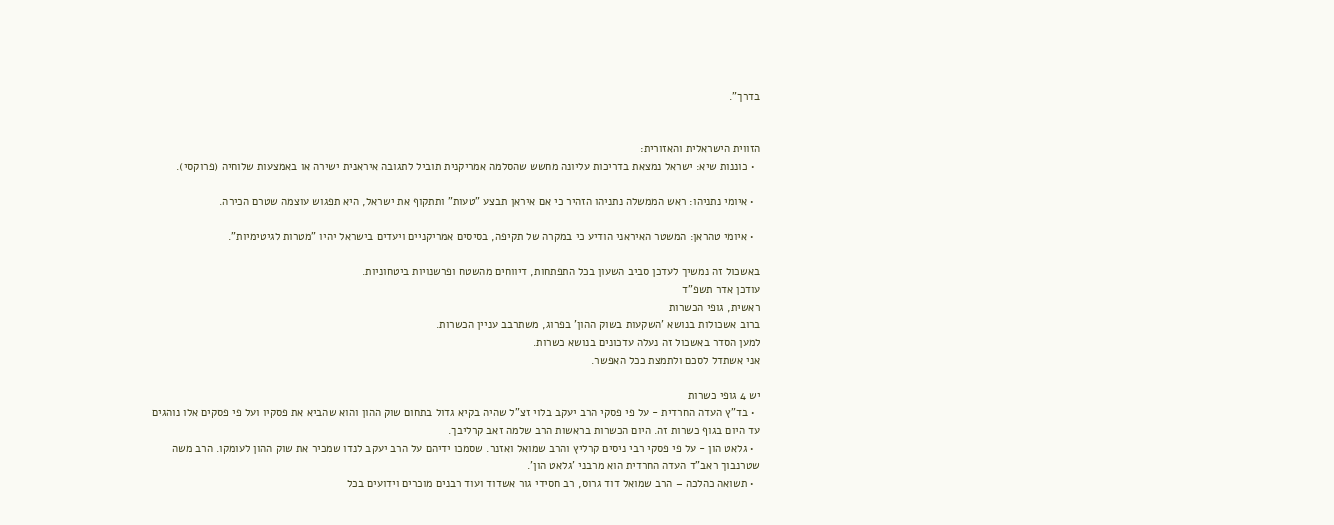בדרך".


הזווית הישראלית והאזורית:
  • כוננות שיא: ישראל נמצאת בדריכות עליונה מחשש שהסלמה אמריקנית תוביל לתגובה איראנית ישירה או באמצעות שלוחיה (פרוקסי).

  • איומי נתניהו: ראש הממשלה נתניהו הזהיר כי אם איראן תבצע "טעות" ותתקוף את ישראל, היא תפגוש עוצמה שטרם הכירה.

  • איומי טהראן: המשטר האיראני הודיע כי במקרה של תקיפה, בסיסים אמריקניים ויעדים בישראל יהיו "מטרות לגיטימיות".

באשכול זה נמשיך לעדכן סביב השעון בכל התפתחות, דיווחים מהשטח ופרשנויות ביטחוניות.
עודכן אדר תשפ"ד
ראשית, גופי הכשרות
ברוב אשכולות בנושא 'השקעות בשוק ההון' בפרוג, משתרבב עניין הכשרות.
למען הסדר באשכול זה נעלה עדכונים בנושא כשרות.
אני אשתדל לסכם ולתמצת ככל האפשר.

יש 4 גופי כשרות
  • בד"ץ העדה החרדית - על פי פסקי הרב יעקב בלוי זצ"ל שהיה בקיא גדול בתחום שוק ההון והוא שהביא את פסקיו ועל פי פסקים אלו נוהגים עד היום בגוף כשרות זה. היום הכשרות בראשות הרב שלמה זאב קרליבך.
  • גלאט הון - על פי פסקי רבי ניסים קרליץ והרב שמואל ואזנר. שסמכו ידיהם על הרב יעקב לנדו שמכיר את שוק ההון לעומקו. הרב משה שטרנבוך ראב"ד העדה החרדית הוא מרבני 'גלאט הון'.
  • תשואה כהלכה – הרב שמואל דוד גרוס, רב חסידי גור אשדוד ועוד רבנים מוכרים וידועים בכל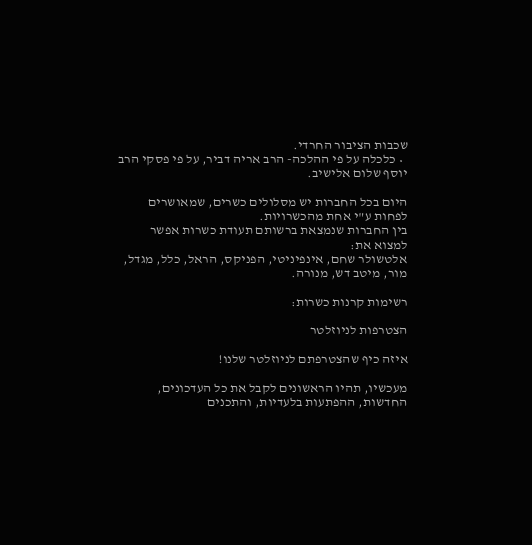שכבות הציבור החרדי.
  • כלכלה על פי ההלכה- הרב אריה דביר, על פי פסקי הרב יוסף שלום אלישיב.

היום בכל החברות יש מסלולים כשרים, שמאושרים לפחות ע"י אחת מהכשרויות.
בין החברות שנמצאת ברשותם תעודת כשרות אפשר למצוא את:
אלטשולר שחם, אינפיניטי, הפניקס, הראל, כלל, מגדל, מור, מיטב דש, מנורה.

רשימות קרנות כשרות:

הצטרפות לניוזלטר

איזה כיף שהצטרפתם לניוזלטר שלנו!

מעכשיו, תהיו הראשונים לקבל את כל העדכונים, החדשות, ההפתעות בלעדיות, והתכנים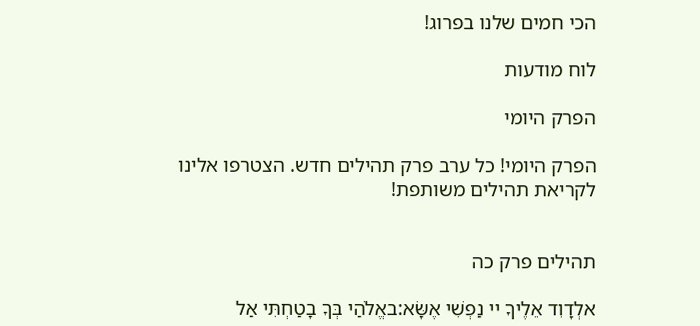הכי חמים שלנו בפרוג!

לוח מודעות

הפרק היומי

הפרק היומי! כל ערב פרק תהילים חדש. הצטרפו אלינו לקריאת תהילים משותפת!


תהילים פרק כה

אלְדָוִד אֵלֶיךָ יי נַפְשִׁי אֶשָּׂא:באֱלֹהַי בְּךָ בָטַחְתִּי אַל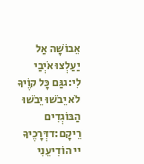אֵבוֹשָׁה אַל יַעַלְצוּ אֹיְבַי לִי:גגַּם כָּל קוֶֹיךָ לֹא יֵבֹשׁוּ יֵבֹשׁוּ הַבּוֹגְדִים רֵיקָם:דדְּרָכֶיךָ יי הוֹדִיעֵנִי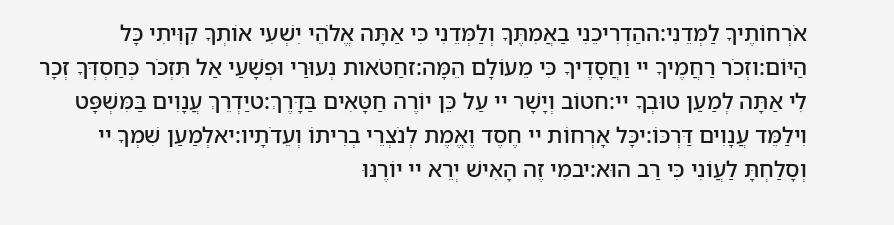אֹרְחוֹתֶיךָ לַמְּדֵנִי:ההַדְרִיכֵנִי בַאֲמִתֶּךָ וְלַמְּדֵנִי כִּי אַתָּה אֱלֹהֵי יִשְׁעִי אוֹתְךָ קִוִּיתִי כָּל הַיּוֹם:וזְכֹר רַחֲמֶיךָ יי וַחֲסָדֶיךָ כִּי מֵעוֹלָם הֵמָּה:זחַטֹּאות נְעוּרַי וּפְשָׁעַי אַל תִּזְכֹּר כְּחַסְדְּךָ זְכָר לִי אַתָּה לְמַעַן טוּבְךָ יי:חטוֹב וְיָשָׁר יי עַל כֵּן יוֹרֶה חַטָּאִים בַּדָּרֶךְ:טיַדְרֵךְ עֲנָוִים בַּמִּשְׁפָּט וִילַמֵּד עֲנָוִים דַּרְכּוֹ:יכָּל אָרְחוֹת יי חֶסֶד וֶאֱמֶת לְנֹצְרֵי בְרִיתוֹ וְעֵדֹתָיו:יאלְמַעַן שִׁמְךָ יי וְסָלַחְתָּ לַעֲוֹנִי כִּי רַב הוּא:יבמִי זֶה הָאִישׁ יְרֵא יי יוֹרֶנּוּ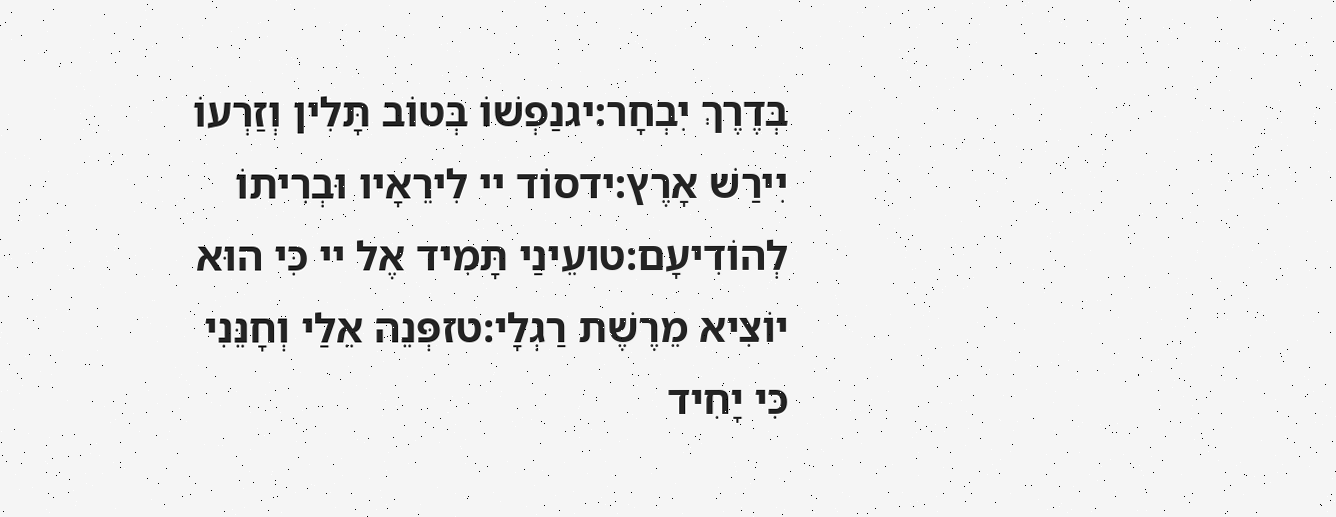בְּדֶרֶךְ יִבְחָר:יגנַפְשׁוֹ בְּטוֹב תָּלִין וְזַרְעוֹ יִירַשׁ אָרֶץ:ידסוֹד יי לִירֵאָיו וּבְרִיתוֹ לְהוֹדִיעָם:טועֵינַי תָּמִיד אֶל יי כִּי הוּא יוֹצִיא מֵרֶשֶׁת רַגְלָי:טזפְּנֵה אֵלַי וְחָנֵּנִי כִּי יָחִיד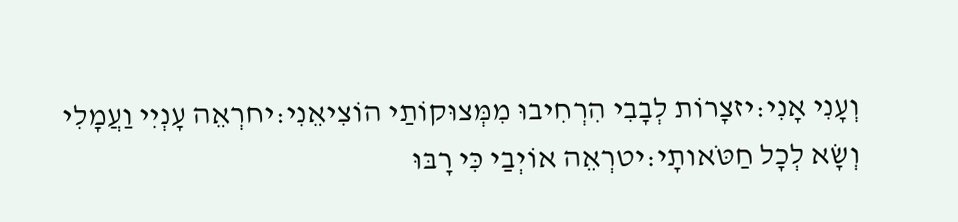וְעָנִי אָנִי:יזצָרוֹת לְבָבִי הִרְחִיבוּ מִמְּצוּקוֹתַי הוֹצִיאֵנִי:יחרְאֵה עָנְיִי וַעֲמָלִי וְשָׂא לְכָל חַטֹּאותָי:יטרְאֵה אוֹיְבַי כִּי רָבּוּ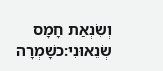וְשִׂנְאַת חָמָס שְׂנֵאוּנִי:כשָׁמְרָה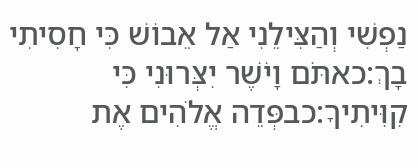נַפְשִׁי וְהַצִּילֵנִי אַל אֵבוֹשׁ כִּי חָסִיתִי בָךְ:כאתֹּם וָיֹשֶׁר יִצְּרוּנִי כִּי קִוִּיתִיךָ:כבפְּדֵה אֱלֹהִים אֶת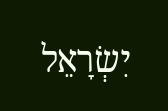יִשְׂרָאֵל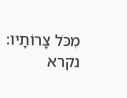מִכֹּל צָרוֹתָיו:
נקרא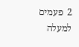2  פעמים
למעלה